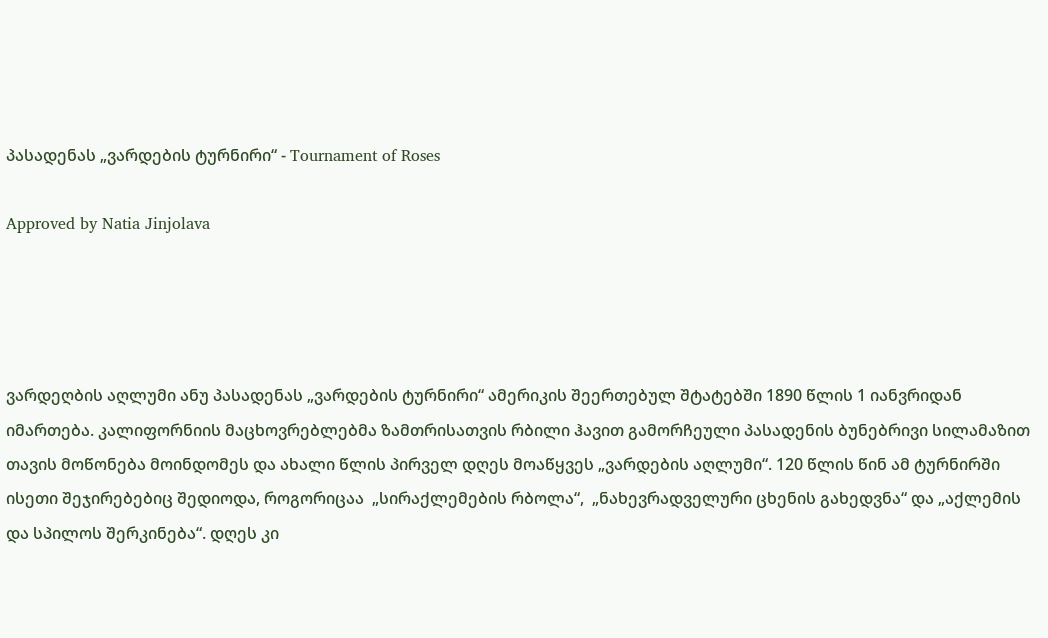პასადენას „ვარდების ტურნირი“ - Tournament of Roses

Approved by Natia Jinjolava




ვარდეღბის აღლუმი ანუ პასადენას „ვარდების ტურნირი“ ამერიკის შეერთებულ შტატებში 1890 წლის 1 იანვრიდან იმართება. კალიფორნიის მაცხოვრებლებმა ზამთრისათვის რბილი ჰავით გამორჩეული პასადენის ბუნებრივი სილამაზით თავის მოწონება მოინდომეს და ახალი წლის პირველ დღეს მოაწყვეს „ვარდების აღლუმი“. 120 წლის წინ ამ ტურნირში ისეთი შეჯირებებიც შედიოდა, როგორიცაა  „სირაქლემების რბოლა“,  „ნახევრადველური ცხენის გახედვნა“ და „აქლემის და სპილოს შერკინება“. დღეს კი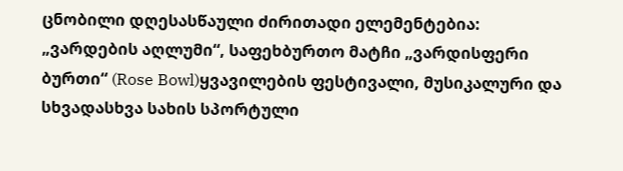ცნობილი დღესასწაული ძირითადი ელემენტებია: „ვარდების აღლუმი“, საფეხბურთო მატჩი „ვარდისფერი ბურთი“ (Rose Bowl)ყვავილების ფესტივალი, მუსიკალური და სხვადასხვა სახის სპორტული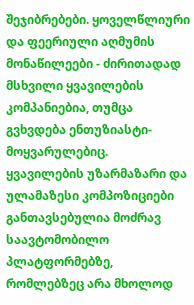შეჯიბრებები. ყოველწლიური და ფეერიული აღმუმის მონაწილეები - ძირითადად მსხვილი ყვავილების კომპანიებია, თუმცა  გვხვდება ენთუზიასტი-მოყვარულებიც.
ყვავილების უზარმაზარი და ულამაზესი კომპოზიციები განთავსებულია მოძრავ საავტომობილო პლატფორმებზე, რომლებზეც არა მხოლოდ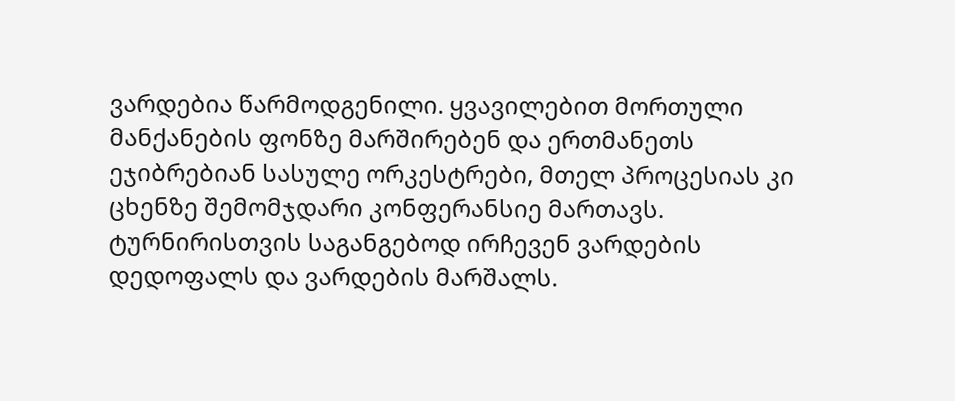ვარდებია წარმოდგენილი. ყვავილებით მორთული მანქანების ფონზე მარშირებენ და ერთმანეთს ეჯიბრებიან სასულე ორკესტრები, მთელ პროცესიას კი ცხენზე შემომჯდარი კონფერანსიე მართავს.
ტურნირისთვის საგანგებოდ ირჩევენ ვარდების დედოფალს და ვარდების მარშალს.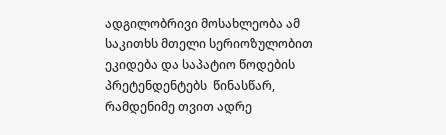ადგილობრივი მოსახლეობა ამ საკითხს მთელი სერიოზულობით ეკიდება და საპატიო წოდების პრეტენდენტებს  წინასწარ, რამდენიმე თვით ადრე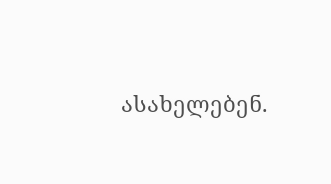ასახელებენ.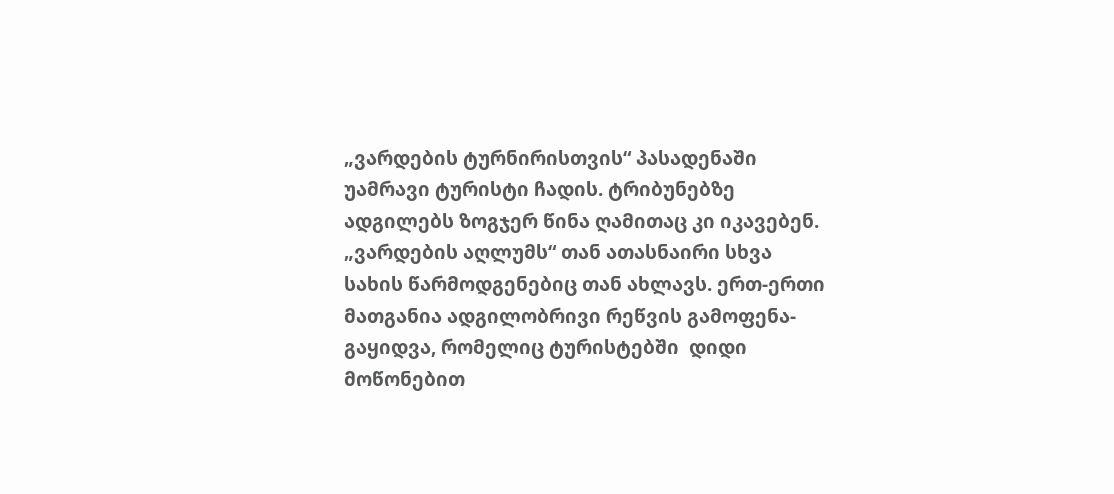„ვარდების ტურნირისთვის“ პასადენაში უამრავი ტურისტი ჩადის. ტრიბუნებზე ადგილებს ზოგჯერ წინა ღამითაც კი იკავებენ. „ვარდების აღლუმს“ თან ათასნაირი სხვა სახის წარმოდგენებიც თან ახლავს. ერთ-ერთი მათგანია ადგილობრივი რეწვის გამოფენა-გაყიდვა, რომელიც ტურისტებში  დიდი მოწონებით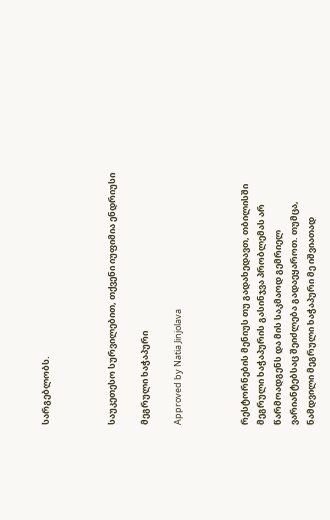სარგებლობს.



საუკეთესო სურვილებით, თქვენი იუფიმია ენდრიუსი

მეგრული ხაჭაპური

Approved by Natia Jinjolava



რესტორნების მენიუს თუ გადახედავთ, თბილისში მეგრული ხაჭაპურის გასინჯვა პრობლემას არ წარმოადგენს და მის საკმაოდ გემრიელ ვარიანტებსაც შეიძლება გადაეყაროთ. თუმცა, ნამდვილი მეგრული ხაჭაპური მე იშვიათად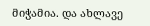მიჭამია. და ახლავე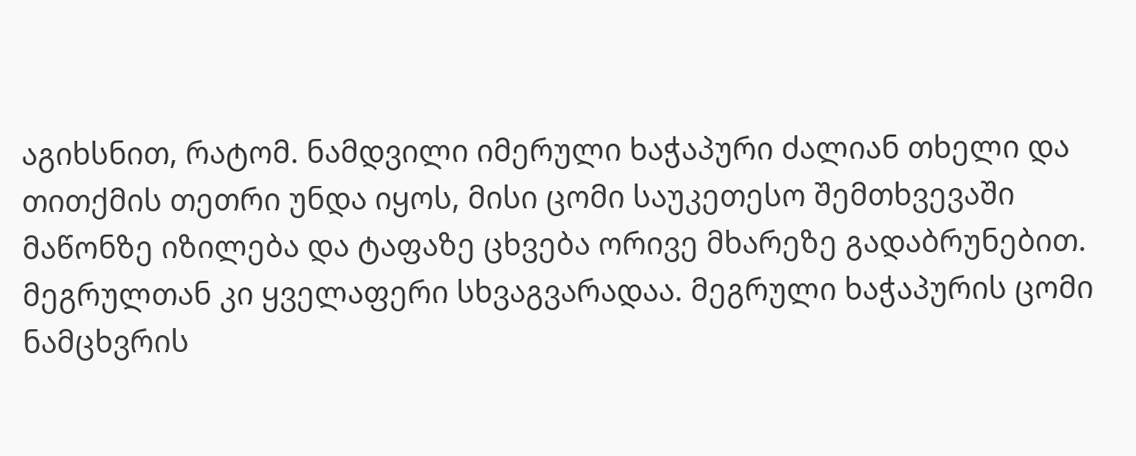აგიხსნით, რატომ. ნამდვილი იმერული ხაჭაპური ძალიან თხელი და თითქმის თეთრი უნდა იყოს, მისი ცომი საუკეთესო შემთხვევაში მაწონზე იზილება და ტაფაზე ცხვება ორივე მხარეზე გადაბრუნებით. მეგრულთან კი ყველაფერი სხვაგვარადაა. მეგრული ხაჭაპურის ცომი ნამცხვრის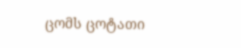ცომს ცოტათი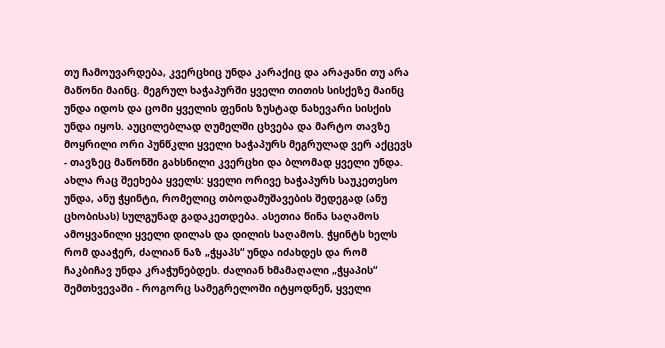თუ ჩამოუვარდება, კვერცხიც უნდა კარაქიც და არაჟანი თუ არა მაწონი მაინც. მეგრულ ხაჭაპურში ყველი თითის სისქეზე მაინც უნდა იდოს და ცომი ყველის ფენის ზუსტად ნახევარი სისქის უნდა იყოს. აუცილებლად ღუმელში ცხვება და მარტო თავზე მოყრილი ორი პუნწკლი ყველი ხაჭაპურს მეგრულად ვერ აქცევს - თავზეც მაწონში გახსნილი კვერცხი და ბლომად ყველი უნდა. ახლა რაც შეეხება ყველს: ყველი ორივე ხაჭაპურს საუკეთესო უნდა, ანუ ჭყინტი, რომელიც თბოდამუშავების შედეგად (ანუ ცხობისას) სულგუნად გადაკეთდება. ასეთია წინა საღამოს ამოყვანილი ყველი დილას და დილის საღამოს. ჭყინტს ხელს რომ დააჭერ, ძალიან ნაზ „ჭყაპს“ უნდა იძახდეს და რომ ჩაკბიჩავ უნდა კრაჭუნებდეს. ძალიან ხმამაღალი „ჭყაპის“ შემთხვევაში - როგორც სამეგრელოში იტყოდნენ, ყველი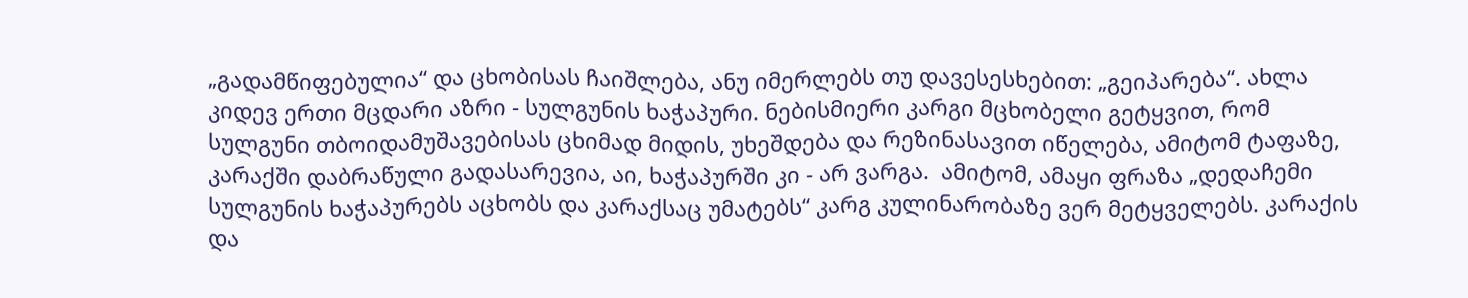„გადამწიფებულია“ და ცხობისას ჩაიშლება, ანუ იმერლებს თუ დავესესხებით: „გეიპარება“. ახლა კიდევ ერთი მცდარი აზრი - სულგუნის ხაჭაპური. ნებისმიერი კარგი მცხობელი გეტყვით, რომ სულგუნი თბოიდამუშავებისას ცხიმად მიდის, უხეშდება და რეზინასავით იწელება, ამიტომ ტაფაზე, კარაქში დაბრაწული გადასარევია, აი, ხაჭაპურში კი - არ ვარგა.  ამიტომ, ამაყი ფრაზა „დედაჩემი სულგუნის ხაჭაპურებს აცხობს და კარაქსაც უმატებს“ კარგ კულინარობაზე ვერ მეტყველებს. კარაქის და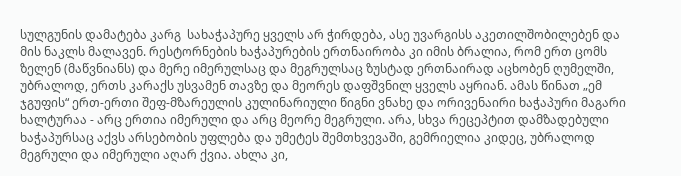სულგუნის დამატება კარგ  სახაჭაპურე ყველს არ ჭირდება, ასე უვარგისს აკეთილშობილებენ და მის ნაკლს მალავენ. რესტორნების ხაჭაპურების ერთნაირობა კი იმის ბრალია, რომ ერთ ცომს ზელენ (მაწვნიანს) და მერე იმერულსაც და მეგრულსაც ზუსტად ერთნაირად აცხობენ ღუმელში, უბრალოდ, ერთს კარაქს უსვამენ თავზე და მეორეს დაფშვნილ ყველს აყრიან. ამას წინათ „ემ ჯგუფის“ ერთ-ერთი შეფ-მზარეულის კულინარიული წიგნი ვნახე და ორივენაირი ხაჭაპური მაგარი ხალტურაა - არც ერთია იმერული და არც მეორე მეგრული. არა, სხვა რეცეპტით დამზადებული ხაჭაპურსაც აქვს არსებობის უფლება და უმეტეს შემთხვევაში, გემრიელია კიდეც, უბრალოდ მეგრული და იმერული აღარ ქვია. ახლა კი,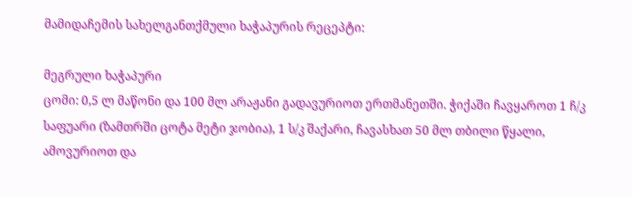მამიდაჩემის სახელგანთქმული ხაჭაპურის რეცეპტი:

მეგრული ხაჭაპური
ცომი: 0,5 ლ მაწონი და 100 მლ არაჟანი გადავურიოთ ერთმანეთში. ჭიქაში ჩავყაროთ 1 ჩ/კ საფუარი (ზამთრში ცოტა მეტი ჯობია), 1 ს/კ შაქარი, ჩავასხათ 50 მლ თბილი წყალი, ამოვურიოთ და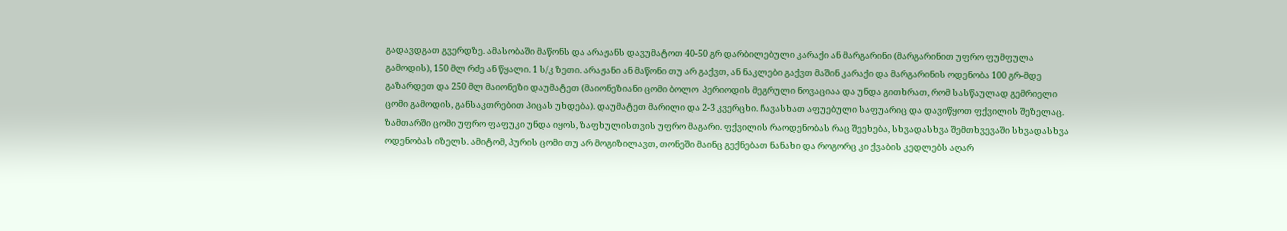გადავდგათ გვერდზე. ამასობაში მაწონს და არაჟანს დავუმატოთ 40-50 გრ დარბილებული კარაქი ან მარგარინი (მარგარინით უფრო ფუმფულა გამოდის), 150 მლ რძე ან წყალი. 1 ს/კ ზეთი. არაჟანი ან მაწონი თუ არ გაქვთ, ან ნაკლები გაქვთ მაშინ კარაქი და მარგარინის ოდენობა 100 გრ-მდე გაზარდეთ და 250 მლ მაიონეზი დაუმატეთ (მაიონეზიანი ცომი ბოლო  პერიოდის მეგრული ნოვაციაა და უნდა გითხრათ, რომ სასწაულად გემრიელი ცომი გამოდის, განსაკთრებით პიცას უხდება). დაუმატეთ მარილი და 2-3 კვერცხი. ჩავასხათ აფუებული საფუარიც და დავიწყოთ ფქვილის შეზელაც. ზამთარში ცომი უფრო ფაფუკი უნდა იყოს, ზაფხულისთვის უფრო მაგარი. ფქვილის რაოდენობას რაც შეეხება, სხვადასხვა შემთხვევაში სხვადასხვა ოდენობას იზელს. ამიტომ, პურის ცომი თუ არ მოგიზილავთ, თონეში მაინც გექნებათ ნანახი და როგორც კი ქვაბის კედლებს აღარ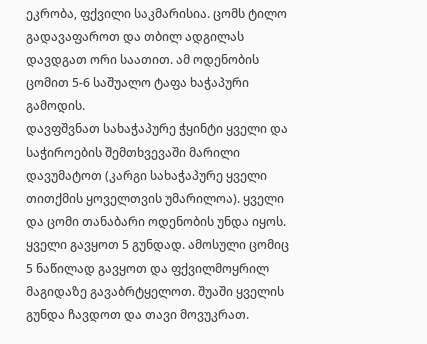ეკრობა, ფქვილი საკმარისია. ცომს ტილო გადავაფაროთ და თბილ ადგილას დავდგათ ორი საათით. ამ ოდენობის ცომით 5-6 საშუალო ტაფა ხაჭაპური გამოდის.
დავფშვნათ სახაჭაპურე ჭყინტი ყველი და საჭიროების შემთხვევაში მარილი დავუმატოთ (კარგი სახაჭაპურე ყველი თითქმის ყოველთვის უმარილოა). ყველი და ცომი თანაბარი ოდენობის უნდა იყოს. ყველი გავყოთ 5 გუნდად. ამოსული ცომიც 5 ნაწილად გავყოთ და ფქვილმოყრილ მაგიდაზე გავაბრტყელოთ. შუაში ყველის გუნდა ჩავდოთ და თავი მოვუკრათ.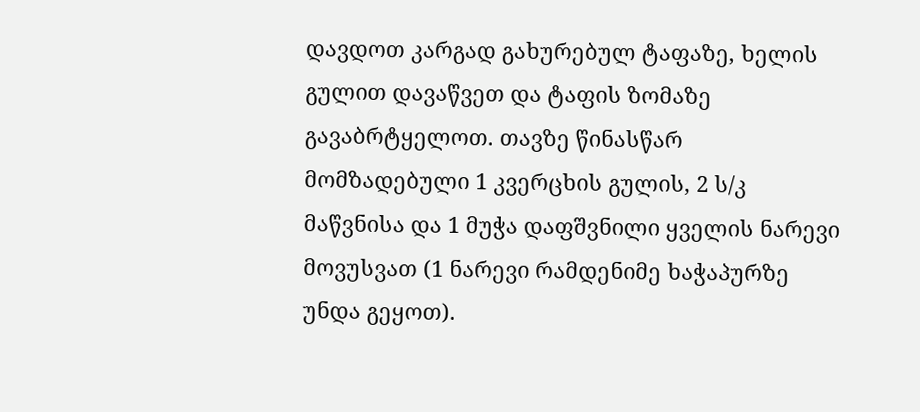დავდოთ კარგად გახურებულ ტაფაზე, ხელის გულით დავაწვეთ და ტაფის ზომაზე გავაბრტყელოთ. თავზე წინასწარ მომზადებული 1 კვერცხის გულის, 2 ს/კ მაწვნისა და 1 მუჭა დაფშვნილი ყველის ნარევი მოვუსვათ (1 ნარევი რამდენიმე ხაჭაპურზე უნდა გეყოთ).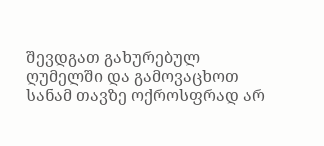შევდგათ გახურებულ ღუმელში და გამოვაცხოთ სანამ თავზე ოქროსფრად არ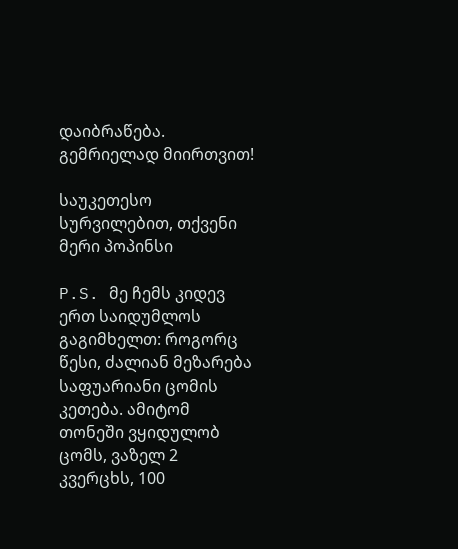დაიბრაწება.
გემრიელად მიირთვით!

საუკეთესო სურვილებით, თქვენი მერი პოპინსი

P.S. მე ჩემს კიდევ ერთ საიდუმლოს გაგიმხელთ: როგორც წესი, ძალიან მეზარება საფუარიანი ცომის კეთება. ამიტომ თონეში ვყიდულობ ცომს, ვაზელ 2 კვერცხს, 100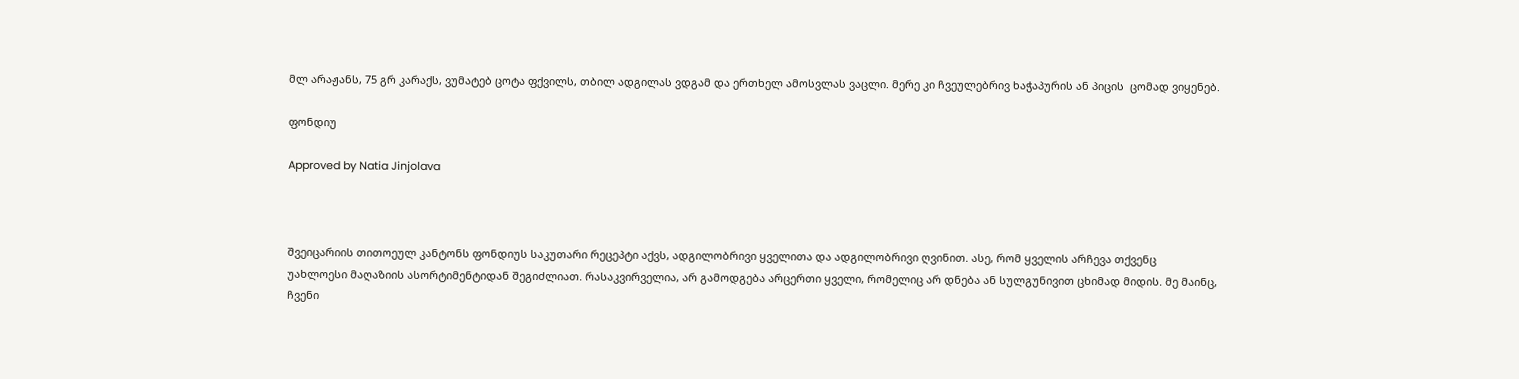მლ არაჟანს, 75 გრ კარაქს, ვუმატებ ცოტა ფქვილს, თბილ ადგილას ვდგამ და ერთხელ ამოსვლას ვაცლი. მერე კი ჩვეულებრივ ხაჭაპურის ან პიცის  ცომად ვიყენებ.

ფონდიუ

Approved by Natia Jinjolava



შვეიცარიის თითოეულ კანტონს ფონდიუს საკუთარი რეცეპტი აქვს, ადგილობრივი ყველითა და ადგილობრივი ღვინით. ასე, რომ ყველის არჩევა თქვენც უახლოესი მაღაზიის ასორტიმენტიდან შეგიძლიათ. რასაკვირველია, არ გამოდგება არცერთი ყველი, რომელიც არ დნება ან სულგუნივით ცხიმად მიდის. მე მაინც, ჩვენი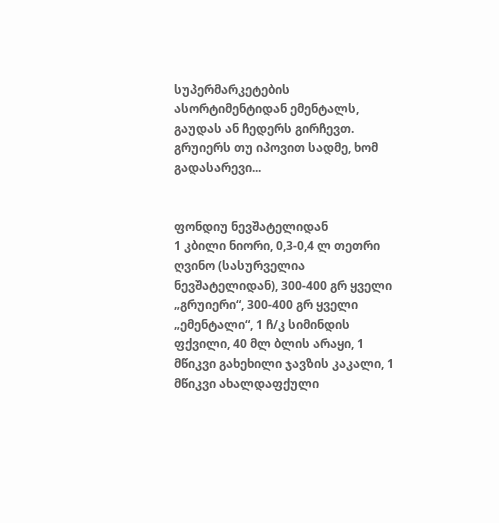სუპერმარკეტების ასორტიმენტიდან ემენტალს, გაუდას ან ჩედერს გირჩევთ. გრუიერს თუ იპოვით სადმე, ხომ გადასარევი...


ფონდიუ ნევშატელიდან
1 კბილი ნიორი, 0,3-0,4 ლ თეთრი ღვინო (სასურველია ნევშატელიდან), 300-400 გრ ყველი „გრუიერი“, 300-400 გრ ყველი „ემენტალი“, 1 ჩ/კ სიმინდის ფქვილი, 40 მლ ბლის არაყი, 1 მწიკვი გახეხილი ჯავზის კაკალი, 1 მწიკვი ახალდაფქული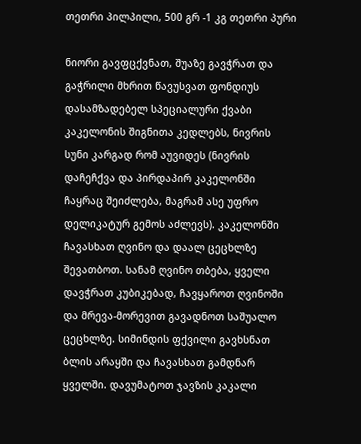თეთრი პილპილი, 500 გრ -1 კგ თეთრი პური

ნიორი გავფცქვნათ, შუაზე გავჭრათ და გაჭრილი მხრით წავუსვათ ფონდიუს დასამზადებელ სპეციალური ქვაბი კაკელონის შიგნითა კედლებს, ნივრის სუნი კარგად რომ აუვიდეს (ნივრის დაჩეჩქვა და პირდაპირ კაკელონში ჩაყრაც შეიძლება, მაგრამ ასე უფრო დელიკატურ გემოს აძლევს). კაკელონში ჩავასხათ ღვინო და დაალ ცეცხლზე შევათბოთ. სანამ ღვინო თბება, ყველი დავჭრათ კუბიკებად, ჩავყაროთ ღვინოში და მრევა-მორევით გავადნოთ საშუალო ცეცხლზე. სიმინდის ფქვილი გავხსნათ ბლის არაყში და ჩავასხათ გამდნარ ყველში. დავუმატოთ ჯავზის კაკალი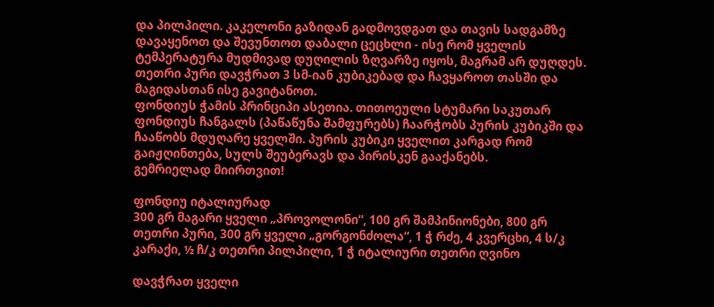და პილპილი. კაკელონი გაზიდან გადმოვდგათ და თავის სადგამზე დავაყენოთ და შევუნთოთ დაბალი ცეცხლი - ისე რომ ყველის ტემპერატურა მუდმივად დუღილის ზღვარზე იყოს, მაგრამ არ დუღდეს.
თეთრი პური დავჭრათ 3 სმ-იან კუბიკებად და ჩავყაროთ თასში და მაგიდასთან ისე გავიტანოთ.
ფონდიუს ჭამის პრინციპი ასეთია. თითოეული სტუმარი საკუთარ ფონდიუს ჩანგალს (პაწაწუნა შამფურებს) ჩაარჭობს პურის კუბიკში და ჩააწობს მდუღარე ყველში. პურის კუბიკი ყველით კარგად რომ გაიჟღინთება, სულს შეუბერავს და პირისკენ გააქანებს.
გემრიელად მიირთვით!

ფონდიუ იტალიურად
300 გრ მაგარი ყველი „პროვოლონი“, 100 გრ შამპინიონები, 800 გრ თეთრი პური, 300 გრ ყველი „გორგონძოლა“, 1 ჭ რძე, 4 კვერცხი, 4 ს/კ კარაქი, ½ ჩ/კ თეთრი პილპილი, 1 ჭ იტალიური თეთრი ღვინო

დავჭრათ ყველი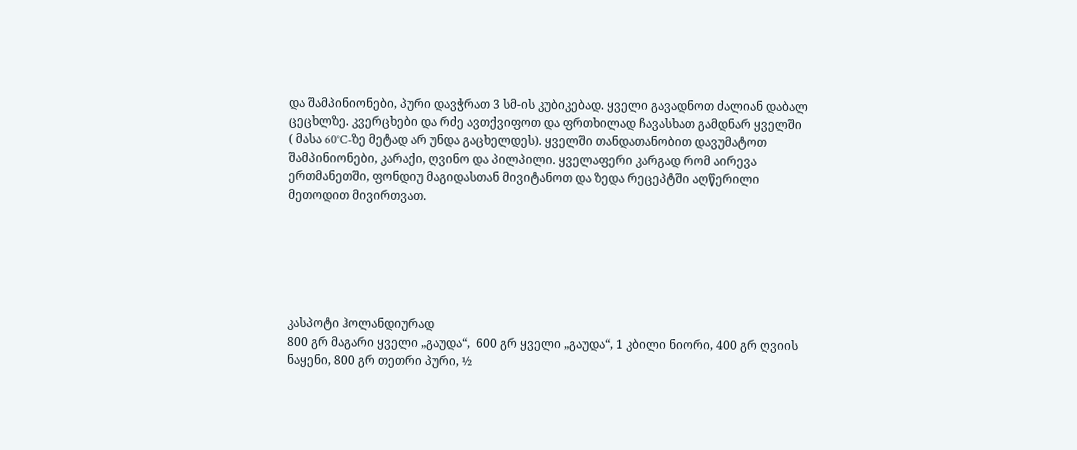და შამპინიონები, პური დავჭრათ 3 სმ-ის კუბიკებად. ყველი გავადნოთ ძალიან დაბალ ცეცხლზე. კვერცხები და რძე ავთქვიფოთ და ფრთხილად ჩავასხათ გამდნარ ყველში ( მასა 60°C-ზე მეტად არ უნდა გაცხელდეს). ყველში თანდათანობით დავუმატოთ შამპინიონები, კარაქი, ღვინო და პილპილი. ყველაფერი კარგად რომ აირევა ერთმანეთში, ფონდიუ მაგიდასთან მივიტანოთ და ზედა რეცეპტში აღწერილი მეთოდით მივირთვათ.






კასპოტი ჰოლანდიურად
800 გრ მაგარი ყველი „გაუდა“,  600 გრ ყველი „გაუდა“, 1 კბილი ნიორი, 400 გრ ღვიის ნაყენი, 800 გრ თეთრი პური, ½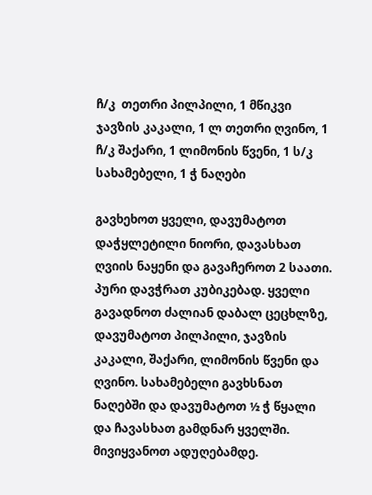ჩ/კ  თეთრი პილპილი, 1 მწიკვი ჯავზის კაკალი, 1 ლ თეთრი ღვინო, 1 ჩ/კ შაქარი, 1 ლიმონის წვენი, 1 ს/კ სახამებელი, 1 ჭ ნაღები

გავხეხოთ ყველი, დავუმატოთ დაჭყლეტილი ნიორი, დავასხათ ღვიის ნაყენი და გავაჩეროთ 2 საათი. პური დავჭრათ კუბიკებად. ყველი გავადნოთ ძალიან დაბალ ცეცხლზე, დავუმატოთ პილპილი, ჯავზის კაკალი, შაქარი, ლიმონის წვენი და ღვინო. სახამებელი გავხსნათ ნაღებში და დავუმატოთ ½ ჭ წყალი და ჩავასხათ გამდნარ ყველში. მივიყვანოთ ადუღებამდე.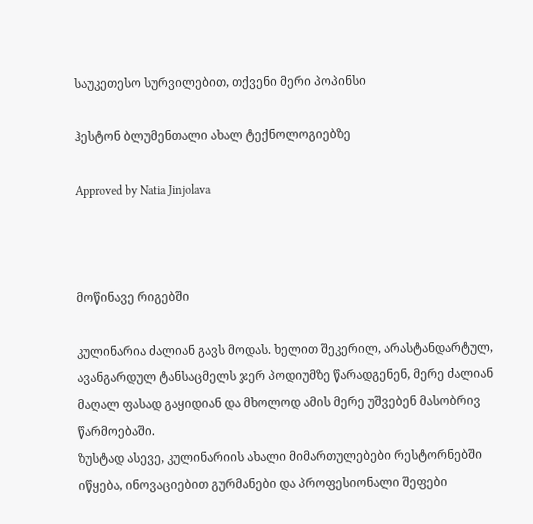საუკეთესო სურვილებით, თქვენი მერი პოპინსი

ჰესტონ ბლუმენთალი ახალ ტექნოლოგიებზე

Approved by Natia Jinjolava



მოწინავე რიგებში

კულინარია ძალიან გავს მოდას. ხელით შეკერილ, არასტანდარტულ, ავანგარდულ ტანსაცმელს ჯერ პოდიუმზე წარადგენენ, მერე ძალიან მაღალ ფასად გაყიდიან და მხოლოდ ამის მერე უშვებენ მასობრივ წარმოებაში.
ზუსტად ასევე, კულინარიის ახალი მიმართულებები რესტორნებში იწყება, ინოვაციებით გურმანები და პროფესიონალი შეფები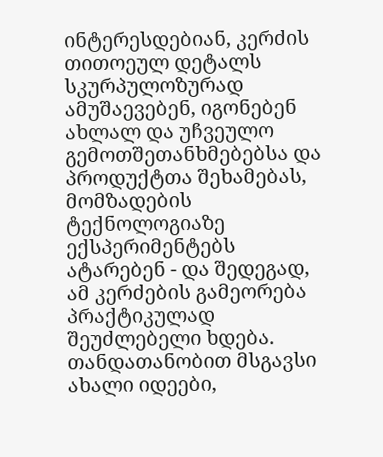ინტერესდებიან, კერძის თითოეულ დეტალს სკურპულოზურად ამუშაევებენ, იგონებენ ახლალ და უჩვეულო გემოთშეთანხმებებსა და პროდუქტთა შეხამებას, მომზადების ტექნოლოგიაზე ექსპერიმენტებს ატარებენ - და შედეგად, ამ კერძების გამეორება პრაქტიკულად შეუძლებელი ხდება.
თანდათანობით მსგავსი ახალი იდეები,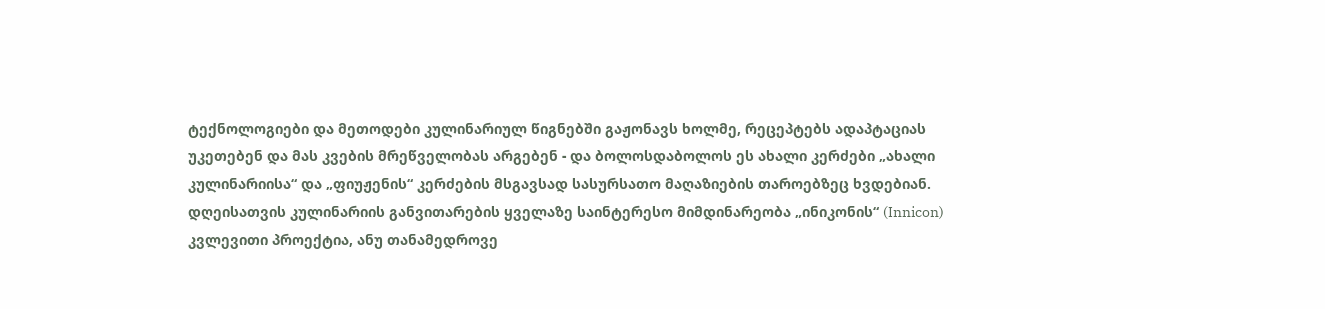ტექნოლოგიები და მეთოდები კულინარიულ წიგნებში გაჟონავს ხოლმე, რეცეპტებს ადაპტაციას უკეთებენ და მას კვების მრეწველობას არგებენ - და ბოლოსდაბოლოს ეს ახალი კერძები „ახალი კულინარიისა“ და „ფიუჟენის“ კერძების მსგავსად სასურსათო მაღაზიების თაროებზეც ხვდებიან.
დღეისათვის კულინარიის განვითარების ყველაზე საინტერესო მიმდინარეობა „ინიკონის“ (Innicon) კვლევითი პროექტია, ანუ თანამედროვე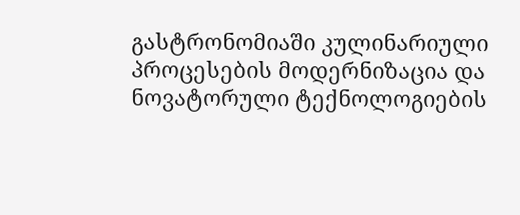გასტრონომიაში კულინარიული პროცესების მოდერნიზაცია და ნოვატორული ტექნოლოგიების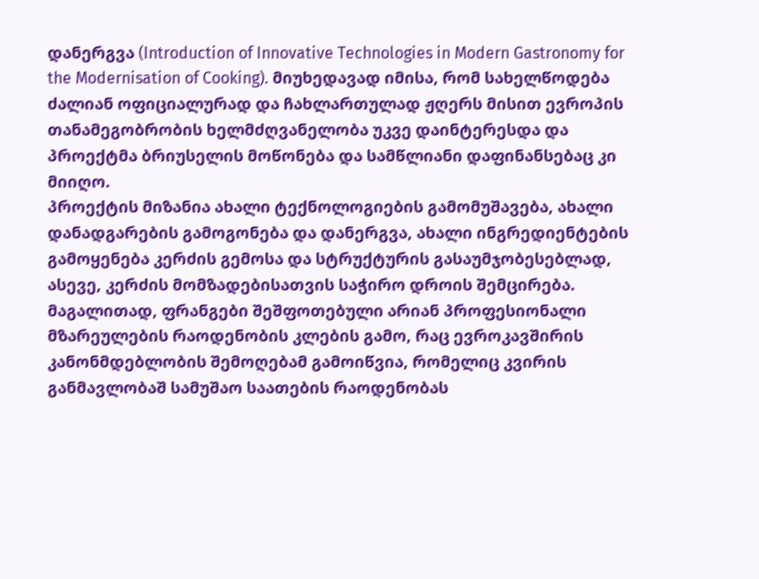დანერგვა (Introduction of Innovative Technologies in Modern Gastronomy for the Modernisation of Cooking). მიუხედავად იმისა, რომ სახელწოდება ძალიან ოფიციალურად და ჩახლართულად ჟღერს მისით ევროპის თანამეგობრობის ხელმძღვანელობა უკვე დაინტერესდა და პროექტმა ბრიუსელის მოწონება და სამწლიანი დაფინანსებაც კი მიიღო.
პროექტის მიზანია ახალი ტექნოლოგიების გამომუშავება, ახალი დანადგარების გამოგონება და დანერგვა, ახალი ინგრედიენტების გამოყენება კერძის გემოსა და სტრუქტურის გასაუმჯობესებლად, ასევე, კერძის მომზადებისათვის საჭირო დროის შემცირება.
მაგალითად, ფრანგები შეშფოთებული არიან პროფესიონალი მზარეულების რაოდენობის კლების გამო, რაც ევროკავშირის კანონმდებლობის შემოღებამ გამოიწვია, რომელიც კვირის განმავლობაშ სამუშაო საათების რაოდენობას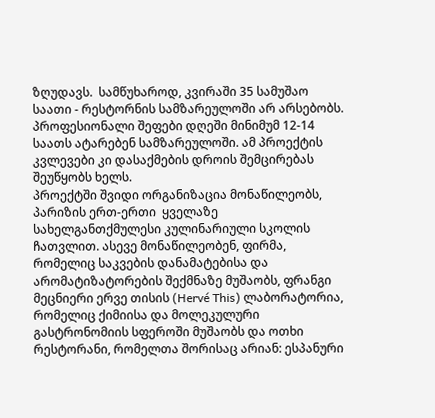ზღუდავს.  სამწუხაროდ, კვირაში 35 სამუშაო საათი - რესტორნის სამზარეულოში არ არსებობს.  პროფესიონალი შეფები დღეში მინიმუმ 12-14 საათს ატარებენ სამზარეულოში. ამ პროექტის კვლევები კი დასაქმების დროის შემცირებას შეუწყობს ხელს.
პროექტში შვიდი ორგანიზაცია მონაწილეობს, პარიზის ერთ-ერთი  ყველაზე სახელგანთქმულესი კულინარიული სკოლის ჩათვლით. ასევე მონაწილეობენ, ფირმა, რომელიც საკვების დანამატებისა და არომატიზატორების შექმნაზე მუშაობს, ფრანგი მეცნიერი ერვე თისის (Hervé This) ლაბორატორია, რომელიც ქიმიისა და მოლეკულური გასტრონომიის სფეროში მუშაობს და ოთხი რესტორანი, რომელთა შორისაც არიან: ესპანური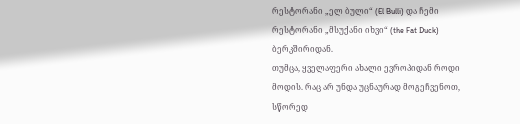რესტორანი „ელ ბული“ (El Bulli) და ჩემი რესტორანი „მსუქანი იხვი“ (the Fat Duck) ბერკშირიდან.
თუმცა, ყველაფერი ახალი ევროპიდან როდი მოდის. რაც არ უნდა უცნაურად მოგეჩვენოთ, სწორედ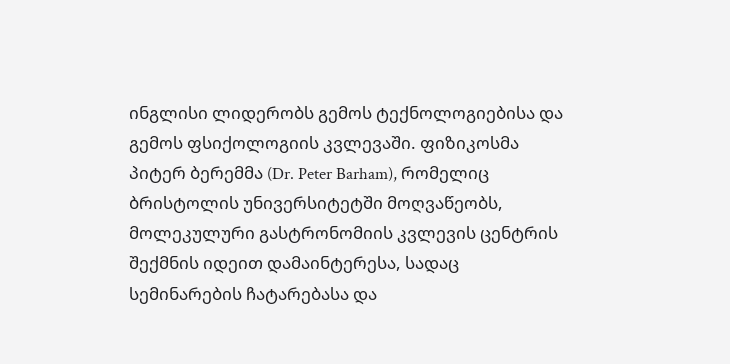ინგლისი ლიდერობს გემოს ტექნოლოგიებისა და გემოს ფსიქოლოგიის კვლევაში. ფიზიკოსმა პიტერ ბერემმა (Dr. Peter Barham), რომელიც ბრისტოლის უნივერსიტეტში მოღვაწეობს, მოლეკულური გასტრონომიის კვლევის ცენტრის შექმნის იდეით დამაინტერესა, სადაც სემინარების ჩატარებასა და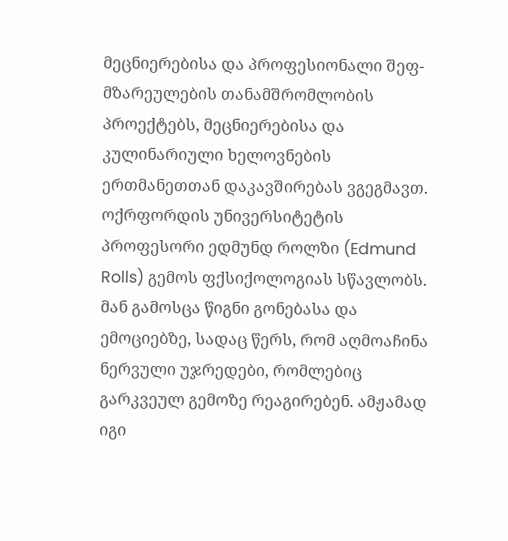მეცნიერებისა და პროფესიონალი შეფ-მზარეულების თანამშრომლობის პროექტებს, მეცნიერებისა და კულინარიული ხელოვნების ერთმანეთთან დაკავშირებას ვგეგმავთ.
ოქრფორდის უნივერსიტეტის პროფესორი ედმუნდ როლზი (Edmund Rolls) გემოს ფქსიქოლოგიას სწავლობს. მან გამოსცა წიგნი გონებასა და ემოციებზე, სადაც წერს, რომ აღმოაჩინა ნერვული უჯრედები, რომლებიც გარკვეულ გემოზე რეაგირებენ. ამჟამად იგი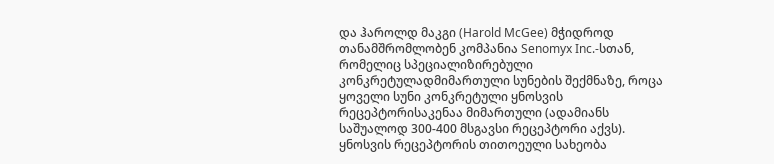და ჰაროლდ მაკგი (Harold McGee) მჭიდროდ თანამშრომლობენ კომპანია Senomyx Inc.-სთან, რომელიც სპეციალიზირებული კონკრეტულადმიმართული სუნების შექმნაზე, როცა ყოველი სუნი კონკრეტული ყნოსვის რეცეპტორისაკენაა მიმართული (ადამიანს საშუალოდ 300-400 მსგავსი რეცეპტორი აქვს). ყნოსვის რეცეპტორის თითოეული სახეობა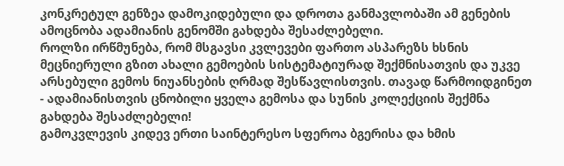კონკრეტულ გენზეა დამოკიდებული და დროთა განმავლობაში ამ გენების ამოცნობა ადამიანის გენომში გახდება შესაძლებელი.
როლზი ირწმუნება, რომ მსგავსი კვლევები ფართო ასპარეზს ხსნის მეცნიერული გზით ახალი გემოების სისტემატიურად შექმნისათვის და უკვე არსებული გემოს ნიუანსების ღრმად შესწავლისთვის. თავად წარმოიდგინეთ - ადამიანისთვის ცნობილი ყველა გემოსა და სუნის კოლექციის შექმნა გახდება შესაძლებელი!
გამოკვლევის კიდევ ერთი საინტერესო სფეროა ბგერისა და ხმის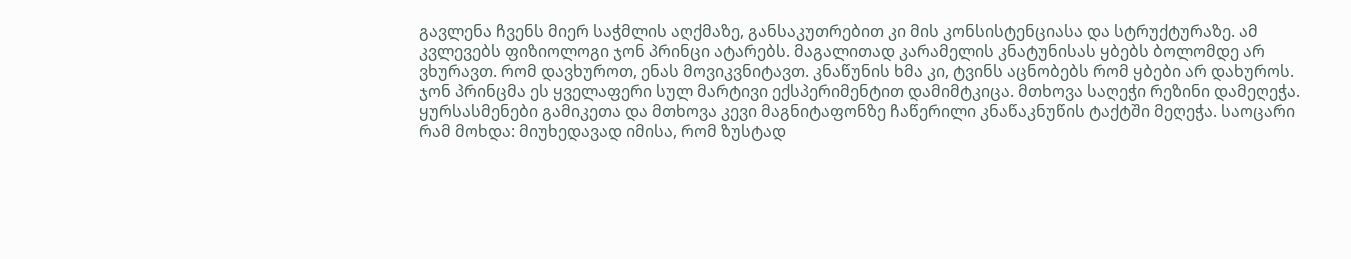გავლენა ჩვენს მიერ საჭმლის აღქმაზე, განსაკუთრებით კი მის კონსისტენციასა და სტრუქტურაზე. ამ კვლევებს ფიზიოლოგი ჯონ პრინცი ატარებს. მაგალითად კარამელის კნატუნისას ყბებს ბოლომდე არ ვხურავთ. რომ დავხუროთ, ენას მოვიკვნიტავთ. კნაწუნის ხმა კი, ტვინს აცნობებს რომ ყბები არ დახუროს.
ჯონ პრინცმა ეს ყველაფერი სულ მარტივი ექსპერიმენტით დამიმტკიცა. მთხოვა საღეჭი რეზინი დამეღეჭა. ყურსასმენები გამიკეთა და მთხოვა კევი მაგნიტაფონზე ჩაწერილი კნაწაკნუწის ტაქტში მეღეჭა. საოცარი რამ მოხდა: მიუხედავად იმისა, რომ ზუსტად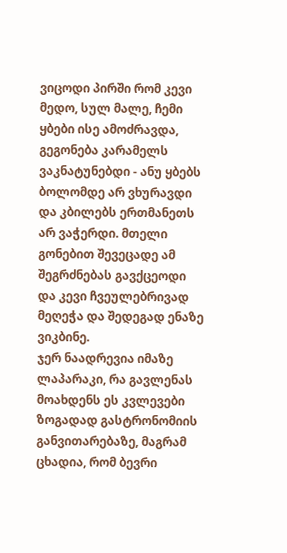ვიცოდი პირში რომ კევი მედო, სულ მალე, ჩემი ყბები ისე ამოძრავდა, გეგონება კარამელს ვაკნატუნებდი - ანუ ყბებს ბოლომდე არ ვხურავდი და კბილებს ერთმანეთს არ ვაჭერდი. მთელი გონებით შევეცადე ამ შეგრძნებას გავქცეოდი და კევი ჩვეულებრივად მეღეჭა და შედეგად ენაზე ვიკბინე.
ჯერ ნაადრევია იმაზე ლაპარაკი, რა გავლენას მოახდენს ეს კვლევები ზოგადად გასტრონომიის განვითარებაზე, მაგრამ ცხადია, რომ ბევრი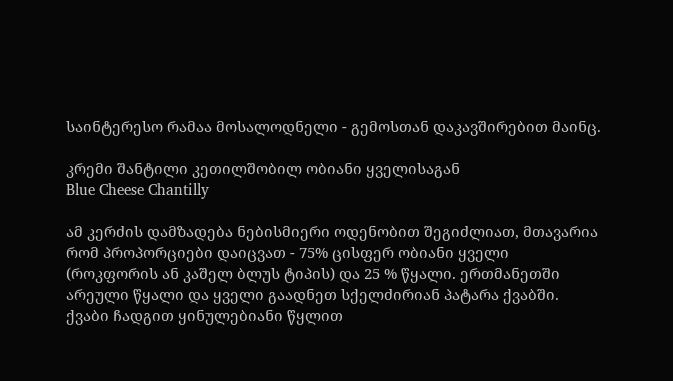საინტერესო რამაა მოსალოდნელი - გემოსთან დაკავშირებით მაინც.

კრემი შანტილი კეთილშობილ ობიანი ყველისაგან
Blue Cheese Chantilly

ამ კერძის დამზადება ნებისმიერი ოდენობით შეგიძლიათ, მთავარია რომ პროპორციები დაიცვათ - 75% ცისფერ ობიანი ყველი (როკფორის ან კაშელ ბლუს ტიპის) და 25 % წყალი. ერთმანეთში არეული წყალი და ყველი გაადნეთ სქელძირიან პატარა ქვაბში. ქვაბი ჩადგით ყინულებიანი წყლით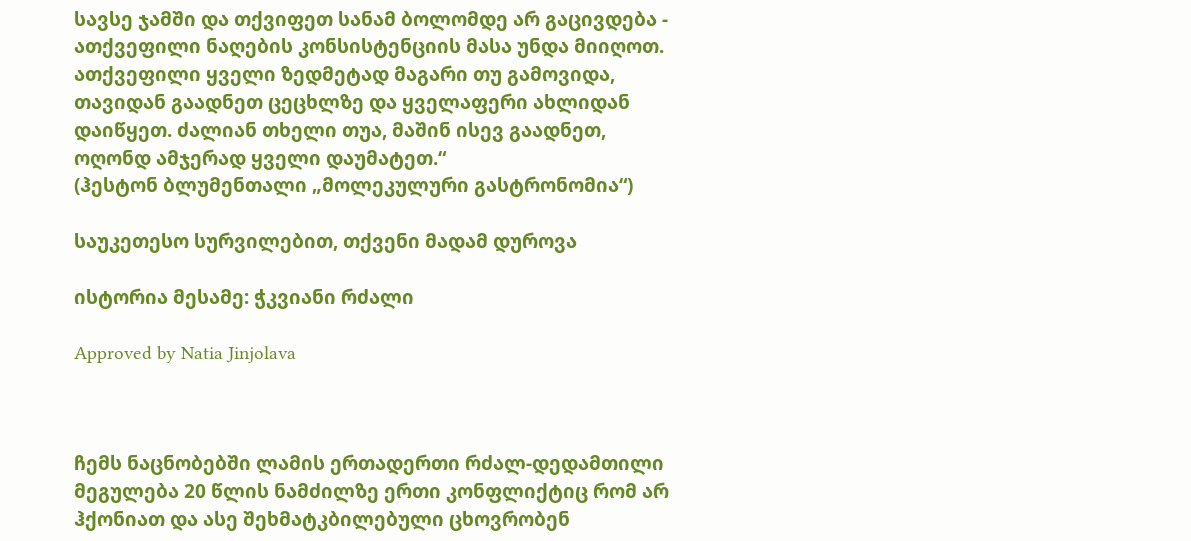სავსე ჯამში და თქვიფეთ სანამ ბოლომდე არ გაცივდება - ათქვეფილი ნაღების კონსისტენციის მასა უნდა მიიღოთ. ათქვეფილი ყველი ზედმეტად მაგარი თუ გამოვიდა, თავიდან გაადნეთ ცეცხლზე და ყველაფერი ახლიდან დაიწყეთ. ძალიან თხელი თუა, მაშინ ისევ გაადნეთ, ოღონდ ამჯერად ყველი დაუმატეთ.“
(ჰესტონ ბლუმენთალი „მოლეკულური გასტრონომია“)

საუკეთესო სურვილებით, თქვენი მადამ დუროვა

ისტორია მესამე: ჭკვიანი რძალი

Approved by Natia Jinjolava



ჩემს ნაცნობებში ლამის ერთადერთი რძალ-დედამთილი მეგულება 20 წლის ნამძილზე ერთი კონფლიქტიც რომ არ ჰქონიათ და ასე შეხმატკბილებული ცხოვრობენ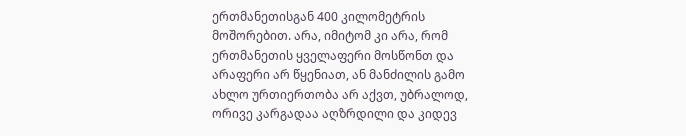ერთმანეთისგან 400 კილომეტრის მოშორებით. არა, იმიტომ კი არა, რომ ერთმანეთის ყველაფერი მოსწონთ და არაფერი არ წყენიათ, ან მანძილის გამო ახლო ურთიერთობა არ აქვთ, უბრალოდ, ორივე კარგადაა აღზრდილი და კიდევ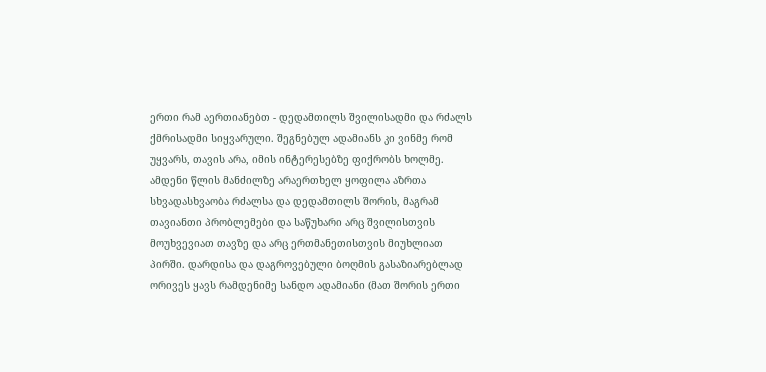ერთი რამ აერთიანებთ - დედამთილს შვილისადმი და რძალს ქმრისადმი სიყვარული. შეგნებულ ადამიანს კი ვინმე რომ უყვარს, თავის არა, იმის ინტერესებზე ფიქრობს ხოლმე.
ამდენი წლის მანძილზე არაერთხელ ყოფილა აზრთა სხვადასხვაობა რძალსა და დედამთილს შორის, მაგრამ თავიანთი პრობლემები და საწუხარი არც შვილისთვის მოუხვევიათ თავზე და არც ერთმანეთისთვის მიუხლიათ პირში. დარდისა და დაგროვებული ბოღმის გასაზიარებლად ორივეს ყავს რამდენიმე სანდო ადამიანი (მათ შორის ერთი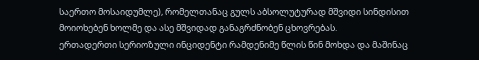საერთო მოსაიდუმლე), რომელთანაც გულს აბსოლუტურად მშვიდი სინდისით მოიოხებენ ხოლმე და ასე მშვიდად განაგრძნობენ ცხოვრებას.
ერთადერთი სერიოზული ინციდენტი რამდენიმე წლის წინ მოხდა და მაშინაც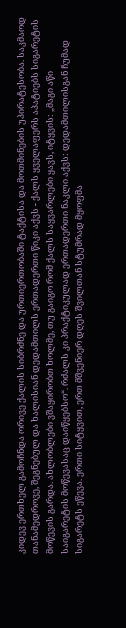კიდევ ერთხელ გამოჩნდა ორივე ქალის სიბრძნე და ურთიერთობაში ტაქტისა და მოთმინების უპირატესობა. საკმაოდ თანამედროვე, შეგნებულ და ხალისიან დედამთილს ერთადერთი წიკი აქვს - ქალს ყველაფერს აპატიებს სიგარეტის მოწევის გარდა. ახლობლები ვშაყირობთ ხოლმე, თუ გაიგო რომ ქალს საყვარლები ყავს, იტყვის: „მაგი აწი საიგარეტის მოწევასაც დაიწყებსო“. რძალს კი პრაქტიკულად ერთადერთი ნაკლი აქვს: დედამთილისგან ჩუმად სიგარეტს ეწევა. ერთი სიტყვით, ერთ მშვენიერ დღეს შვილთან სტუმრად მყოფმა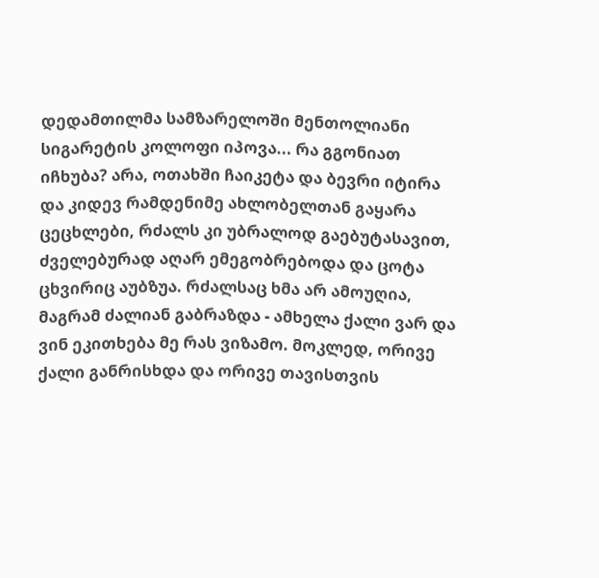დედამთილმა სამზარელოში მენთოლიანი სიგარეტის კოლოფი იპოვა... რა გგონიათ იჩხუბა? არა, ოთახში ჩაიკეტა და ბევრი იტირა და კიდევ რამდენიმე ახლობელთან გაყარა ცეცხლები, რძალს კი უბრალოდ გაებუტასავით, ძველებურად აღარ ემეგობრებოდა და ცოტა ცხვირიც აუბზუა. რძალსაც ხმა არ ამოუღია, მაგრამ ძალიან გაბრაზდა - ამხელა ქალი ვარ და ვინ ეკითხება მე რას ვიზამო. მოკლედ, ორივე ქალი განრისხდა და ორივე თავისთვის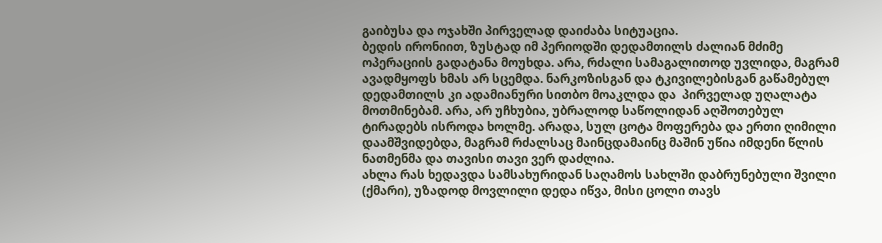გაიბუსა და ოჯახში პირველად დაიძაბა სიტუაცია.
ბედის ირონიით, ზუსტად იმ პერიოდში დედამთილს ძალიან მძიმე ოპერაციის გადატანა მოუხდა. არა, რძალი სამაგალითოდ უვლიდა, მაგრამ ავადმყოფს ხმას არ სცემდა. ნარკოზისგან და ტკივილებისგან გაწამებულ დედამთილს კი ადამიანური სითბო მოაკლდა და  პირველად უღალატა მოთმინებამ. არა, არ უჩხუბია, უბრალოდ საწოლიდან აღშოთებულ ტირადებს ისროდა ხოლმე. არადა, სულ ცოტა მოფერება და ერთი ღიმილი დაამშვიდებდა, მაგრამ რძალსაც მაინცდამაინც მაშინ უწია იმდენი წლის ნათმენმა და თავისი თავი ვერ დაძლია.
ახლა რას ხედავდა სამსახურიდან საღამოს სახლში დაბრუნებული შვილი (ქმარი), უზადოდ მოვლილი დედა იწვა, მისი ცოლი თავს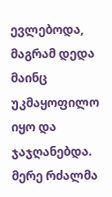ევლებოდა, მაგრამ დედა მაინც უკმაყოფილო იყო და ჯაჯღანებდა. მერე რძალმა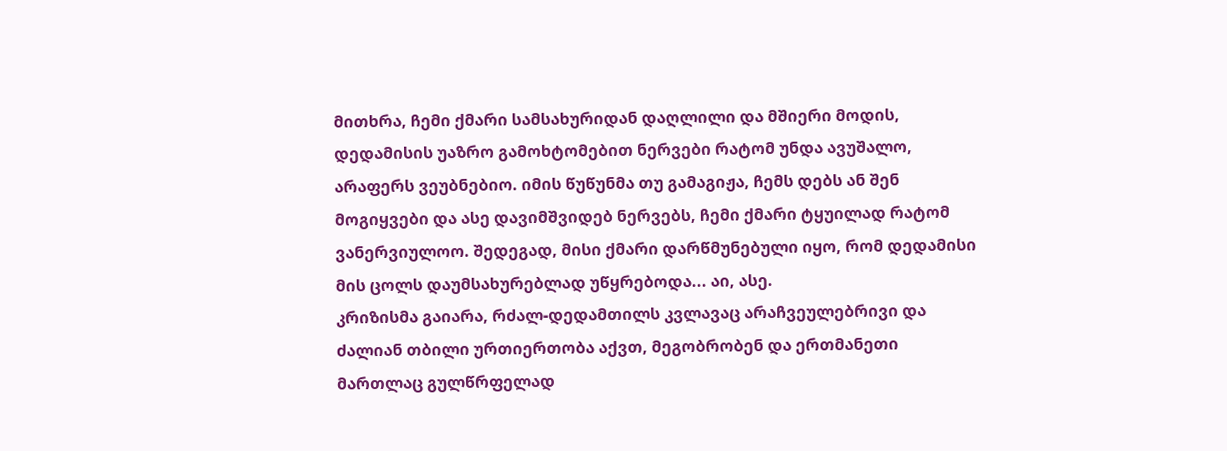მითხრა, ჩემი ქმარი სამსახურიდან დაღლილი და მშიერი მოდის, დედამისის უაზრო გამოხტომებით ნერვები რატომ უნდა ავუშალო, არაფერს ვეუბნებიო. იმის წუწუნმა თუ გამაგიჟა, ჩემს დებს ან შენ მოგიყვები და ასე დავიმშვიდებ ნერვებს, ჩემი ქმარი ტყუილად რატომ ვანერვიულოო. შედეგად, მისი ქმარი დარწმუნებული იყო, რომ დედამისი მის ცოლს დაუმსახურებლად უწყრებოდა... აი, ასე.
კრიზისმა გაიარა, რძალ-დედამთილს კვლავაც არაჩვეულებრივი და ძალიან თბილი ურთიერთობა აქვთ, მეგობრობენ და ერთმანეთი მართლაც გულწრფელად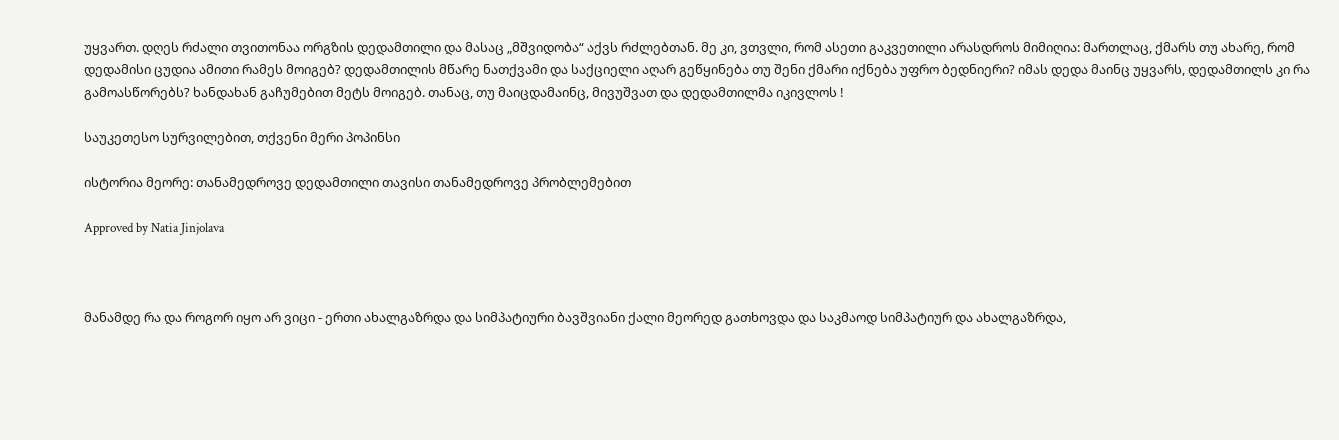უყვართ. დღეს რძალი თვითონაა ორგზის დედამთილი და მასაც „მშვიდობა“ აქვს რძლებთან. მე კი, ვთვლი, რომ ასეთი გაკვეთილი არასდროს მიმიღია: მართლაც, ქმარს თუ ახარე, რომ დედამისი ცუდია ამითი რამეს მოიგებ? დედამთილის მწარე ნათქვამი და საქციელი აღარ გეწყინება თუ შენი ქმარი იქნება უფრო ბედნიერი? იმას დედა მაინც უყვარს, დედამთილს კი რა გამოასწორებს? ხანდახან გაჩუმებით მეტს მოიგებ. თანაც, თუ მაიცდამაინც, მივუშვათ და დედამთილმა იკივლოს !

საუკეთესო სურვილებით, თქვენი მერი პოპინსი

ისტორია მეორე: თანამედროვე დედამთილი თავისი თანამედროვე პრობლემებით

Approved by Natia Jinjolava



მანამდე რა და როგორ იყო არ ვიცი - ერთი ახალგაზრდა და სიმპატიური ბავშვიანი ქალი მეორედ გათხოვდა და საკმაოდ სიმპატიურ და ახალგაზრდა,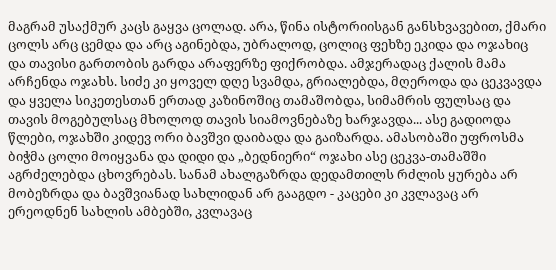მაგრამ უსაქმურ კაცს გაყვა ცოლად. არა, წინა ისტორიისგან განსხვავებით, ქმარი ცოლს არც ცემდა და არც აგინებდა, უბრალოდ, ცოლიც ფეხზე ეკიდა და ოჯახიც და თავისი გართობის გარდა არაფერზე ფიქრობდა. ამჯერადაც ქალის მამა არჩენდა ოჯახს. სიძე კი ყოველ დღე სვამდა, გრიალებდა, მღეროდა და ცეკვავდა და ყველა სიკეთესთან ერთად კაზინოშიც თამაშობდა, სიმამრის ფულსაც და თავის მოგებულსაც მხოლოდ თავის სიამოვნებაზე ხარჯავდა... ასე გადიოდა წლები, ოჯახში კიდევ ორი ბავშვი დაიბადა და გაიზარდა. ამასობაში უფროსმა ბიჭმა ცოლი მოიყვანა და დიდი და „ბედნიერი“ ოჯახი ასე ცეკვა-თამაშში აგრძელებდა ცხოვრებას. სანამ ახალგაზრდა დედამთილს რძლის ყურება არ მობეზრდა და ბავშვიანად სახლიდან არ გააგდო - კაცები კი კვლავაც არ ერეოდნენ სახლის ამბებში, კვლავაც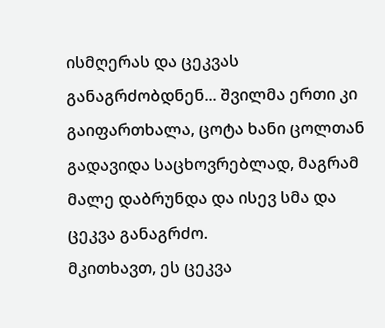ისმღერას და ცეკვას განაგრძობდნენ... შვილმა ერთი კი გაიფართხალა, ცოტა ხანი ცოლთან გადავიდა საცხოვრებლად, მაგრამ მალე დაბრუნდა და ისევ სმა და ცეკვა განაგრძო.
მკითხავთ, ეს ცეკვა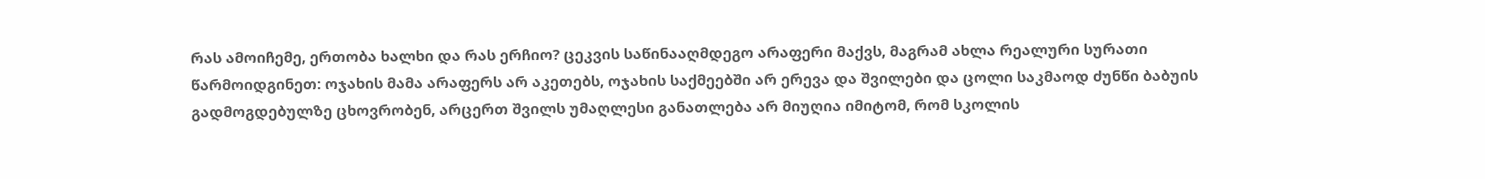რას ამოიჩემე, ერთობა ხალხი და რას ერჩიო? ცეკვის საწინააღმდეგო არაფერი მაქვს, მაგრამ ახლა რეალური სურათი წარმოიდგინეთ: ოჯახის მამა არაფერს არ აკეთებს, ოჯახის საქმეებში არ ერევა და შვილები და ცოლი საკმაოდ ძუნწი ბაბუის გადმოგდებულზე ცხოვრობენ, არცერთ შვილს უმაღლესი განათლება არ მიუღია იმიტომ, რომ სკოლის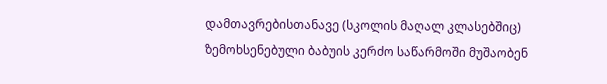დამთავრებისთანავე (სკოლის მაღალ კლასებშიც) ზემოხსენებული ბაბუის კერძო საწარმოში მუშაობენ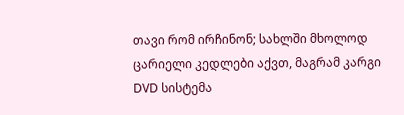თავი რომ ირჩინონ; სახლში მხოლოდ ცარიელი კედლები აქვთ, მაგრამ კარგი DVD სისტემა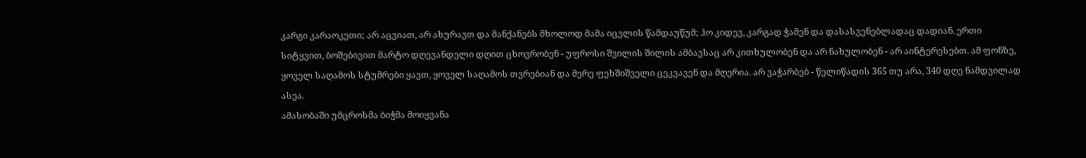კარგი კარაოკეთი; არ აცვიათ, არ ახურავთ და მანქანებს მხოლოდ მამა იცვლის წამდაუწუმ; ჰო კიდევ, კარგად ჭამენ და დასასვენებლადაც დადიან. ერთი სიტყვით, ბოშებივით მარტო დღევანდელი დღით ცხოვრობენ - უფროსი შვილის შილის ამბავსაც არ კითხულობენ და არ ნახულობენ - არ აინტერესებთ. ამ ფონზე, ყოველ საღამოს სტუმრები ყავთ, ყოველ საღამოს თვრებიან და მერე ფეხშიშველი ცეკვავენ და მღერია. არ ვაჭარბებ - წელიწადის 365 თუ არა, 340 დღე ნამდვილად ასეა.
ამასობაში უმცროსმა ბიჭმა მოიყვანა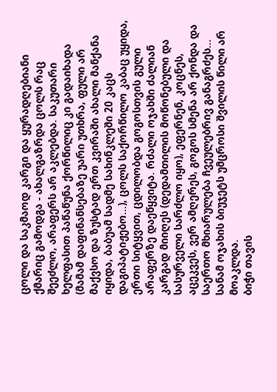ცოლი და საკმაოდ კარგი და ყურადღებიანი ქმარიც გამოდგა - ახალგაზრდა ცოლს რაც შეეძლო, არაფერს არ აკლებდა. საკუთარი ხელფასით პაწაწუნა ქორწილიც კი გადაიხადა (მამამ დაფინანსებაზე უარი უთხრა, ფული არ მაქვსო და ზუსტად ერთ კვირაში ახალი მანქანა იყიდა, ბაბუამ სადმე სახინკლეში 20 კაცს დაგიპატიჟებო...), ცოლს საქორწილო კაბაც უყიდა, ერთი სიტყვით, ცდილობდა გოგოსთვის გული არაფერზე დაეწყვიტა. რძალი ოჯახში ძალიან კარგად მიიღეს (დედამთილის მოწონებული და სასურველი სარძლო იყო), ეფერნენ, კოცნეს, აცეკვეს, ვერ ამღერეს, გოგოს სმენა არ ქონდა და საერთო მხიარულება ჩვეულებრივ განაგრძეს... სანამ ოჯახის ბიუჯეტს უმცროსი შვილის წილი არ მოაკლდა.
ბიჭი თავის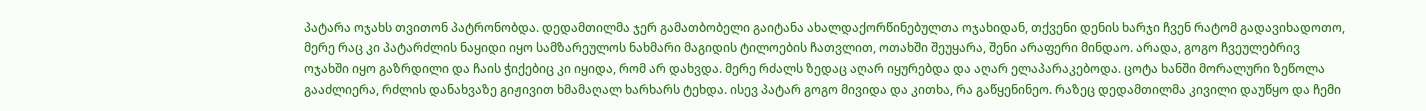პატარა ოჯახს თვითონ პატრონობდა. დედამთილმა ჯერ გამათბობელი გაიტანა ახალდაქორწინებულთა ოჯახიდან, თქვენი დენის ხარჯი ჩვენ რატომ გადავიხადოთო, მერე რაც კი პატარძლის ნაყიდი იყო სამზარეულოს ნახმარი მაგიდის ტილოების ჩათვლით, ოთახში შეუყარა, შენი არაფერი მინდაო. არადა, გოგო ჩვეულებრივ ოჯახში იყო გაზრდილი და ჩაის ჭიქებიც კი იყიდა, რომ არ დახვდა. მერე რძალს ზედაც აღარ იყურებდა და აღარ ელაპარაკებოდა. ცოტა ხანში მორალური ზეწოლა გააძლიერა, რძლის დანახვაზე გიჟივით ხმამაღალ ხარხარს ტეხდა. ისევ პატარ გოგო მივიდა და კითხა, რა გაწყენინეო. რაზეც დედამთილმა კივილი დაუწყო და ჩემი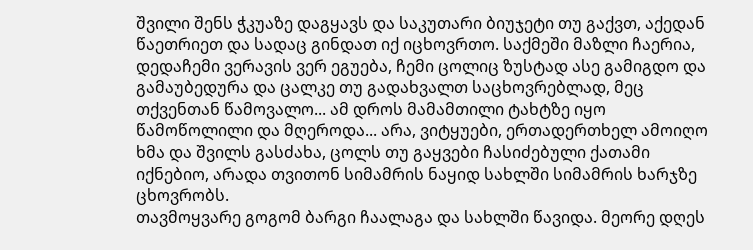შვილი შენს ჭკუაზე დაგყავს და საკუთარი ბიუჯეტი თუ გაქვთ, აქედან წაეთრიეთ და სადაც გინდათ იქ იცხოვრთო. საქმეში მაზლი ჩაერია, დედაჩემი ვერავის ვერ ეგუება, ჩემი ცოლიც ზუსტად ასე გამიგდო და გამაუბედურა და ცალკე თუ გადახვალთ საცხოვრებლად, მეც თქვენთან წამოვალო... ამ დროს მამამთილი ტახტზე იყო წამოწოლილი და მღეროდა... არა, ვიტყუები, ერთადერთხელ ამოიღო ხმა და შვილს გასძახა, ცოლს თუ გაყვები ჩასიძებული ქათამი იქნებიო, არადა თვითონ სიმამრის ნაყიდ სახლში სიმამრის ხარჯზე ცხოვრობს.
თავმოყვარე გოგომ ბარგი ჩაალაგა და სახლში წავიდა. მეორე დღეს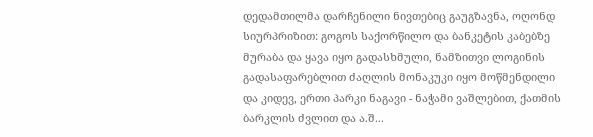დედამთილმა დარჩენილი ნივთებიც გაუგზავნა, ოღონდ სიურპრიზით: გოგოს საქორწილო და ბანკეტის კაბებზე მურაბა და ყავა იყო გადასხმული, ნამზითვი ლოგინის გადასაფარებლით ძაღლის მონაკუკი იყო მოწმენდილი და კიდევ, ერთი პარკი ნაგავი - ნაჭამი ვაშლებით, ქათმის ბარკლის ძვლით და ა.შ...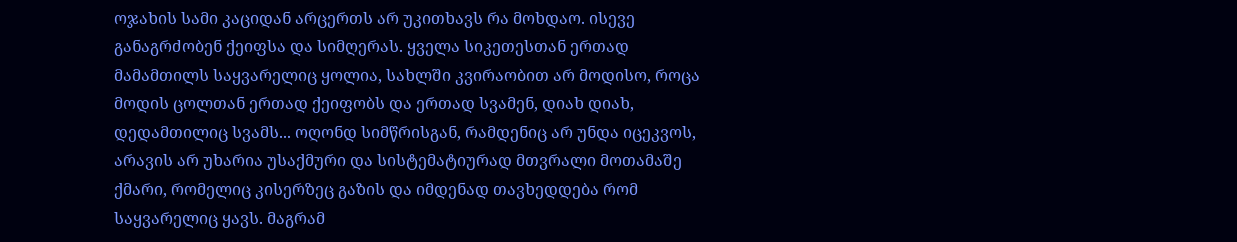ოჯახის სამი კაციდან არცერთს არ უკითხავს რა მოხდაო. ისევე განაგრძობენ ქეიფსა და სიმღერას. ყველა სიკეთესთან ერთად მამამთილს საყვარელიც ყოლია, სახლში კვირაობით არ მოდისო, როცა მოდის ცოლთან ერთად ქეიფობს და ერთად სვამენ, დიახ დიახ, დედამთილიც სვამს... ოღონდ სიმწრისგან, რამდენიც არ უნდა იცეკვოს, არავის არ უხარია უსაქმური და სისტემატიურად მთვრალი მოთამაშე ქმარი, რომელიც კისერზეც გაზის და იმდენად თავხედდება რომ საყვარელიც ყავს. მაგრამ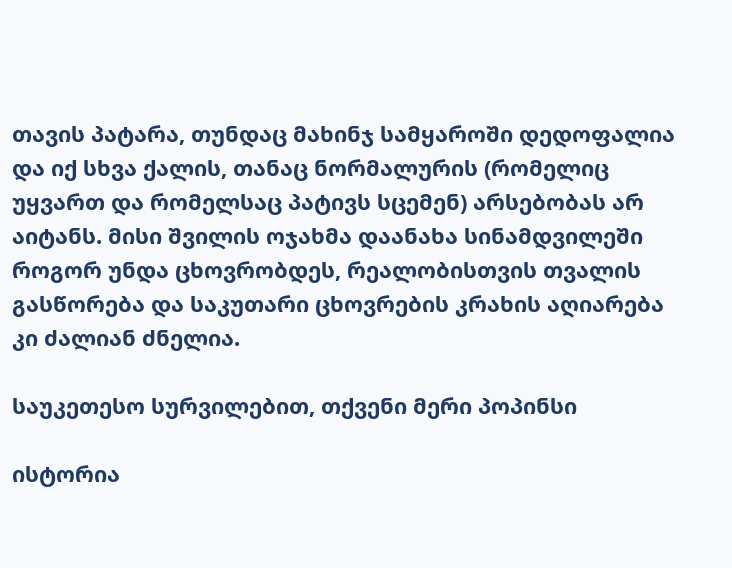თავის პატარა, თუნდაც მახინჯ სამყაროში დედოფალია და იქ სხვა ქალის, თანაც ნორმალურის (რომელიც უყვართ და რომელსაც პატივს სცემენ) არსებობას არ აიტანს. მისი შვილის ოჯახმა დაანახა სინამდვილეში როგორ უნდა ცხოვრობდეს, რეალობისთვის თვალის გასწორება და საკუთარი ცხოვრების კრახის აღიარება კი ძალიან ძნელია.

საუკეთესო სურვილებით, თქვენი მერი პოპინსი

ისტორია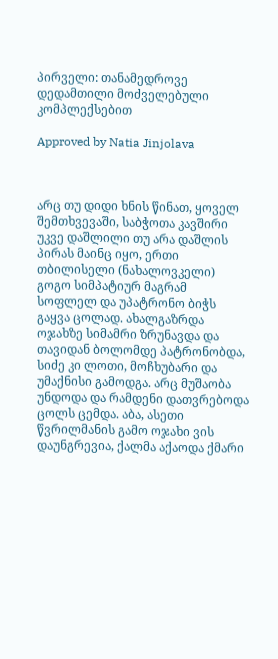პირველი: თანამედროვე დედამთილი მოძველებული კომპლექსებით

Approved by Natia Jinjolava



არც თუ დიდი ხნის წინათ, ყოველ შემთხვევაში, საბჭოთა კავშირი უკვე დაშლილი თუ არა დაშლის პირას მაინც იყო, ერთი თბილისელი (ნახალოვკელი) გოგო სიმპატიურ მაგრამ სოფლელ და უპატრონო ბიჭს გაყვა ცოლად. ახალგაზრდა ოჯახზე სიმამრი ზრუნავდა და თავიდან ბოლომდე პატრონობდა, სიძე კი ლოთი, მოჩხუბარი და უმაქნისი გამოდგა. არც მუშაობა უნდოდა და რამდენი დათვრებოდა ცოლს ცემდა. აბა, ასეთი წვრილმანის გამო ოჯახი ვის დაუნგრევია, ქალმა აქაოდა ქმარი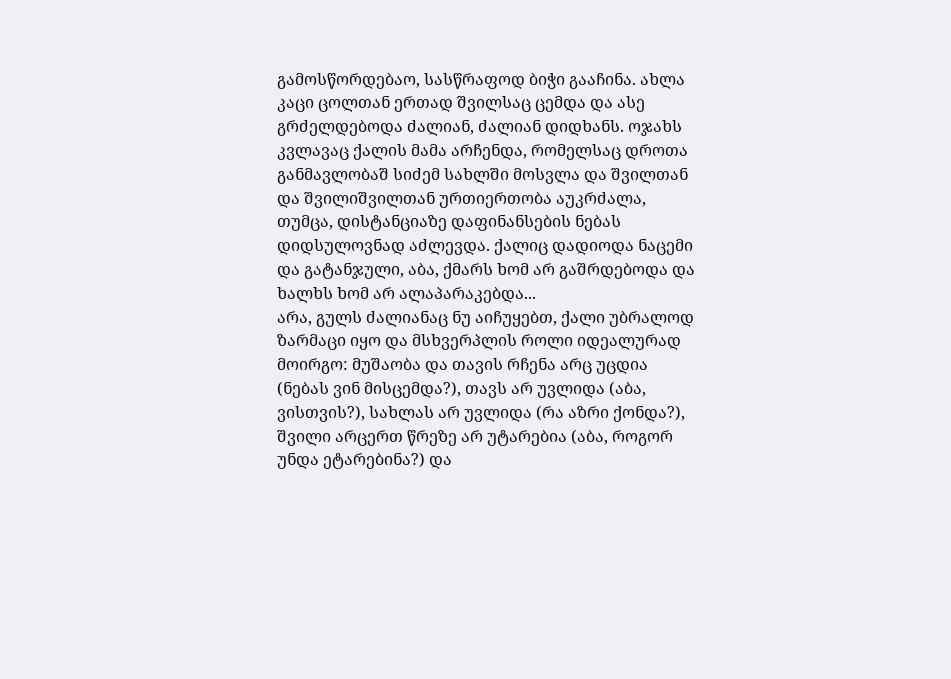გამოსწორდებაო, სასწრაფოდ ბიჭი გააჩინა. ახლა კაცი ცოლთან ერთად შვილსაც ცემდა და ასე გრძელდებოდა ძალიან, ძალიან დიდხანს. ოჯახს კვლავაც ქალის მამა არჩენდა, რომელსაც დროთა განმავლობაშ სიძემ სახლში მოსვლა და შვილთან და შვილიშვილთან ურთიერთობა აუკრძალა, თუმცა, დისტანციაზე დაფინანსების ნებას დიდსულოვნად აძლევდა. ქალიც დადიოდა ნაცემი და გატანჯული, აბა, ქმარს ხომ არ გაშრდებოდა და ხალხს ხომ არ ალაპარაკებდა...
არა, გულს ძალიანაც ნუ აიჩუყებთ, ქალი უბრალოდ ზარმაცი იყო და მსხვერპლის როლი იდეალურად მოირგო: მუშაობა და თავის რჩენა არც უცდია (ნებას ვინ მისცემდა?), თავს არ უვლიდა (აბა, ვისთვის?), სახლას არ უვლიდა (რა აზრი ქონდა?), შვილი არცერთ წრეზე არ უტარებია (აბა, როგორ უნდა ეტარებინა?) და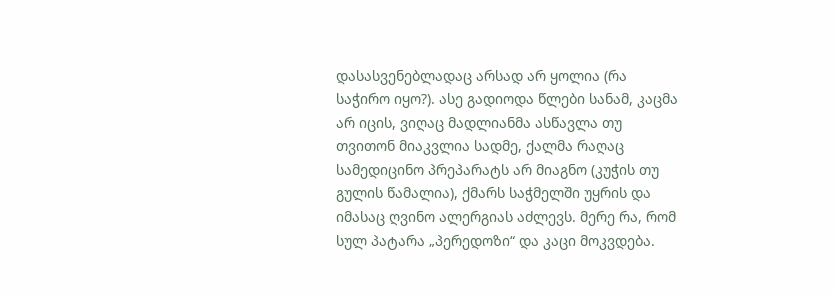დასასვენებლადაც არსად არ ყოლია (რა საჭირო იყო?). ასე გადიოდა წლები სანამ, კაცმა არ იცის, ვიღაც მადლიანმა ასწავლა თუ თვითონ მიაკვლია სადმე, ქალმა რაღაც სამედიცინო პრეპარატს არ მიაგნო (კუჭის თუ გულის წამალია), ქმარს საჭმელში უყრის და იმასაც ღვინო ალერგიას აძლევს. მერე რა, რომ სულ პატარა „პერედოზი“ და კაცი მოკვდება.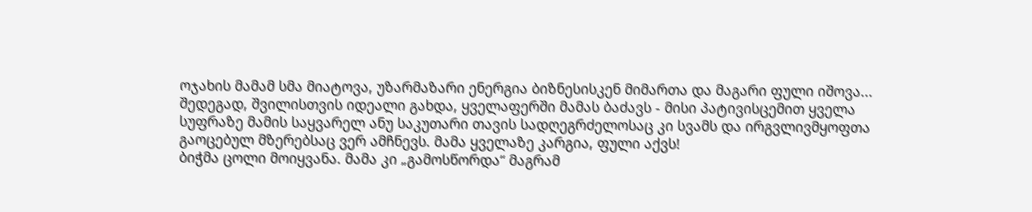ოჯახის მამამ სმა მიატოვა, უზარმაზარი ენერგია ბიზნესისკენ მიმართა და მაგარი ფული იშოვა... შედეგად, შვილისთვის იდეალი გახდა, ყველაფერში მამას ბაძავს - მისი პატივისცემით ყველა სუფრაზე მამის საყვარელ ანუ საკუთარი თავის სადღეგრძელოსაც კი სვამს და ირგვლივმყოფთა გაოცებულ მზერებსაც ვერ ამჩნევს. მამა ყველაზე კარგია, ფული აქვს!
ბიჭმა ცოლი მოიყვანა. მამა კი „გამოსწორდა“ მაგრამ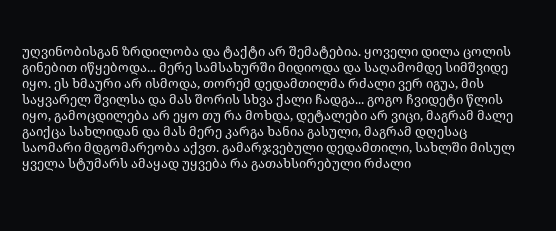უღვინობისგან ზრდილობა და ტაქტი არ შემატებია. ყოველი დილა ცოლის გინებით იწყებოდა... მერე სამსახურში მიდიოდა და საღამომდე სიმშვიდე იყო. ეს ხმაური არ ისმოდა, თორემ დედამთილმა რძალი ვერ იგუა, მის საყვარელ შვილსა და მას შორის სხვა ქალი ჩადგა... გოგო ჩვიდეტი წლის იყო, გამოცდილება არ ეყო თუ რა მოხდა, დეტალები არ ვიცი, მაგრამ მალე გაიქცა სახლიდან და მას მერე კარგა ხანია გასული, მაგრამ დღესაც საომარი მდგომარეობა აქვთ. გამარჯვებული დედამთილი, სახლში მისულ ყველა სტუმარს ამაყად უყვება რა გათახსირებული რძალი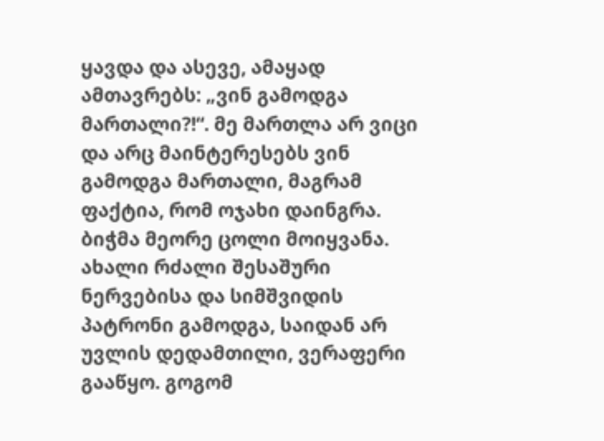ყავდა და ასევე, ამაყად ამთავრებს: „ვინ გამოდგა მართალი?!“. მე მართლა არ ვიცი და არც მაინტერესებს ვინ გამოდგა მართალი, მაგრამ ფაქტია, რომ ოჯახი დაინგრა.
ბიჭმა მეორე ცოლი მოიყვანა. ახალი რძალი შესაშური ნერვებისა და სიმშვიდის პატრონი გამოდგა, საიდან არ უვლის დედამთილი, ვერაფერი გააწყო. გოგომ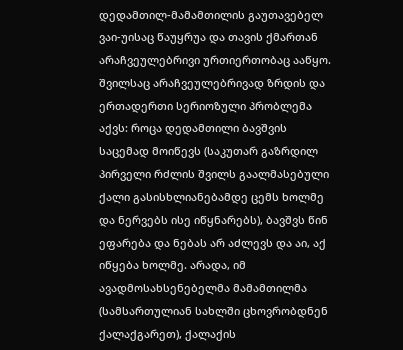დედამთილ-მამამთილის გაუთავებელ ვაი-უისაც წაუყრუა და თავის ქმართან არაჩვეულებრივი ურთიერთობაც ააწყო. შვილსაც არაჩვეულებრივად ზრდის და ერთადერთი სერიოზული პრობლემა აქვს: როცა დედამთილი ბავშვის საცემად მოიწევს (საკუთარ გაზრდილ პირველი რძლის შვილს გაალმასებული ქალი გასისხლიანებამდე ცემს ხოლმე და ნერვებს ისე იწყნარებს), ბავშვს წინ ეფარება და ნებას არ აძლევს და აი, აქ იწყება ხოლმე. არადა, იმ ავადმოსახსენებელმა მამამთილმა (სამსართულიან სახლში ცხოვრობდნენ ქალაქგარეთ), ქალაქის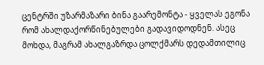ცენტრში უზარმაზარი ბინა გაარემონტა - ყველას ეგონა რომ ახალდაქორწინებულები გადავიდოდნენ. ასეც მოხდა, მაგრამ ახალგაზრდა ცოლქმარს დედამთილიც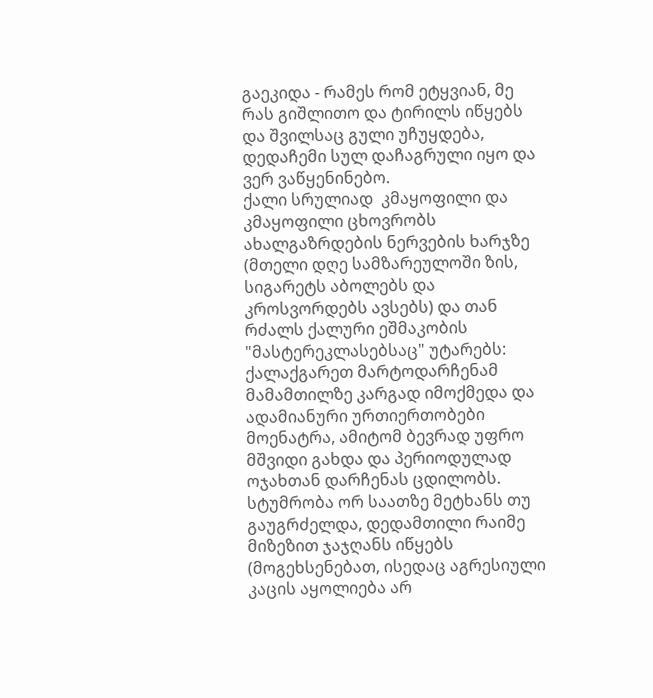გაეკიდა - რამეს რომ ეტყვიან, მე რას გიშლითო და ტირილს იწყებს და შვილსაც გული უჩუყდება, დედაჩემი სულ დაჩაგრული იყო და ვერ ვაწყენინებო.
ქალი სრულიად  კმაყოფილი და კმაყოფილი ცხოვრობს ახალგაზრდების ნერვების ხარჯზე (მთელი დღე სამზარეულოში ზის, სიგარეტს აბოლებს და კროსვორდებს ავსებს) და თან რძალს ქალური ეშმაკობის "მასტერეკლასებსაც" უტარებს: ქალაქგარეთ მარტოდარჩენამ მამამთილზე კარგად იმოქმედა და ადამიანური ურთიერთობები მოენატრა, ამიტომ ბევრად უფრო მშვიდი გახდა და პერიოდულად ოჯახთან დარჩენას ცდილობს. სტუმრობა ორ საათზე მეტხანს თუ გაუგრძელდა, დედამთილი რაიმე მიზეზით ჯაჯღანს იწყებს (მოგეხსენებათ, ისედაც აგრესიული  კაცის აყოლიება არ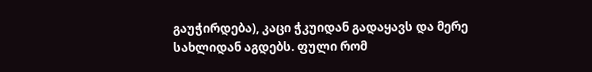გაუჭირდება), კაცი ჭკუიდან გადაყავს და მერე სახლიდან აგდებს. ფული რომ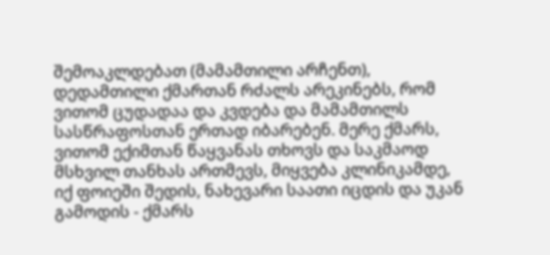შემოაკლდებათ (მამამთილი არჩენთ), დედამთილი ქმართან რძალს არეკინებს, რომ ვითომ ცუდადაა და კვდება და მამამთილს სასწრაფოსთან ერთად იბარებენ. მერე ქმარს, ვითომ ექიმთან წაყვანას თხოვს და საკმაოდ მსხვილ თანხას ართმევს, მიყვება კლინიკამდე, იქ ფოიეში შედის, ნახევარი საათი იცდის და უკან გამოდის - ქმარს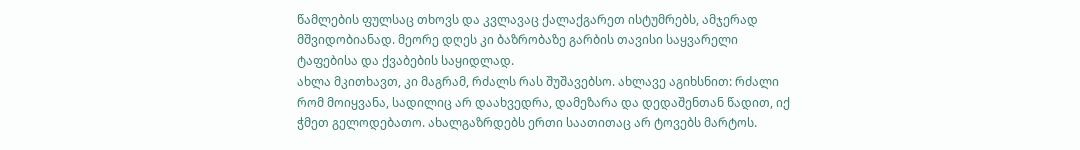წამლების ფულსაც თხოვს და კვლავაც ქალაქგარეთ ისტუმრებს, ამჯერად მშვიდობიანად. მეორე დღეს კი ბაზრობაზე გარბის თავისი საყვარელი ტაფებისა და ქვაბების საყიდლად.
ახლა მკითხავთ, კი მაგრამ, რძალს რას შუშავებსო. ახლავე აგიხსნით: რძალი რომ მოიყვანა, სადილიც არ დაახვედრა, დამეზარა და დედაშენთან წადით, იქ ჭმეთ გელოდებათო. ახალგაზრდებს ერთი საათითაც არ ტოვებს მარტოს.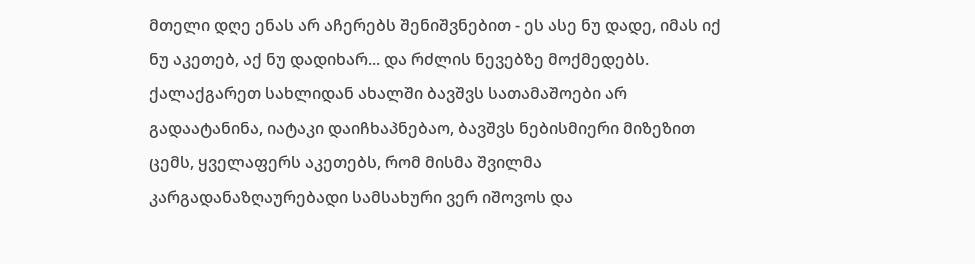მთელი დღე ენას არ აჩერებს შენიშვნებით - ეს ასე ნუ დადე, იმას იქ ნუ აკეთებ, აქ ნუ დადიხარ... და რძლის ნევებზე მოქმედებს. ქალაქგარეთ სახლიდან ახალში ბავშვს სათამაშოები არ გადაატანინა, იატაკი დაიჩხაპნებაო, ბავშვს ნებისმიერი მიზეზით ცემს, ყველაფერს აკეთებს, რომ მისმა შვილმა კარგადანაზღაურებადი სამსახური ვერ იშოვოს და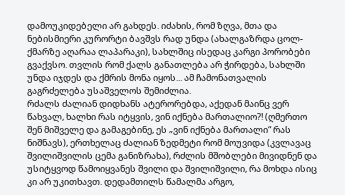დამოუკიდებელი არ გახდეს. იძახის, რომ ზღვა, მთა და ნებისმიერი კურორტი ბავშვს რად უნდა (ახალგაზრდა ცოლ-ქმარზე აღარაა ლაპარაკი), სახლშიც ისედაც კარგი პორობები გვაქვსო. თვლის რომ ქალს განათლება არ ჭირდება, სახლში უნდა იჯდეს და ქმრის მონა იყოს... ამ ჩამონათვალის გაგრძელება უსაშველოს შემიძლია.
რძალს ძალიან დიდხანს ატერორებდა, აქედან მაინც ვერ წახვალ, ხალხი რას იტყვის, ვინ იქნება მართალიო?! (ღმერთო შენ მიშველე და გამაგებინე, ეს „ვინ იქნება მართალი“ რას ნიშნავს), ერთხელაც ძალიან ზედმეტი რომ მოუვიდა (კვლავაც შვილიშვილის ცემა განიზრახა), რძლის მშობლები მივიდნენ და უსიტყვოდ წამოიყვანეს შვილი და შვილიშვილი, რა მოხდა ისიც კი არ უკითხავთ. დედამთილს წამალმა არგო,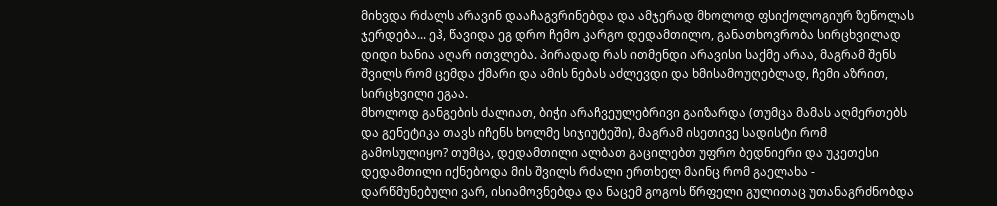მიხვდა რძალს არავინ დააჩაგვრინებდა და ამჯერად მხოლოდ ფსიქოლოგიურ ზეწოლას ჯერდება... ეჰ, წავიდა ეგ დრო ჩემო კარგო დედამთილო, განათხოვრობა სირცხვილად დიდი ხანია აღარ ითვლება. პირადად რას ითმენდი არავისი საქმე არაა, მაგრამ შენს შვილს რომ ცემდა ქმარი და ამის ნებას აძლევდი და ხმისამოუღებლად, ჩემი აზრით, სირცხვილი ეგაა.
მხოლოდ განგების ძალიათ, ბიჭი არაჩვეულებრივი გაიზარდა (თუმცა მამას აღმერთებს და გენეტიკა თავს იჩენს ხოლმე სიჯიუტეში), მაგრამ ისეთივე სადისტი რომ გამოსულიყო? თუმცა, დედამთილი ალბათ გაცილებთ უფრო ბედნიერი და უკეთესი დედამთილი იქნებოდა მის შვილს რძალი ერთხელ მაინც რომ გაელახა - დარწმუნებული ვარ, ისიამოვნებდა და ნაცემ გოგოს წრფელი გულითაც უთანაგრძნობდა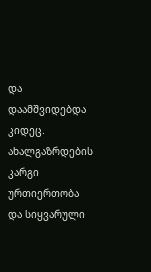და დაამშვიდებდა კიდეც. ახალგაზრდების კარგი ურთიერთობა და სიყვარული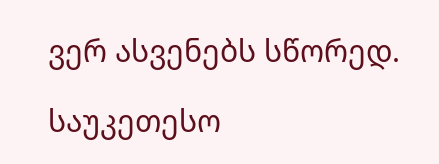ვერ ასვენებს სწორედ.

საუკეთესო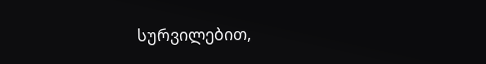სურვილებით,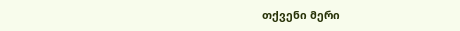თქვენი მერი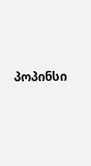პოპინსი